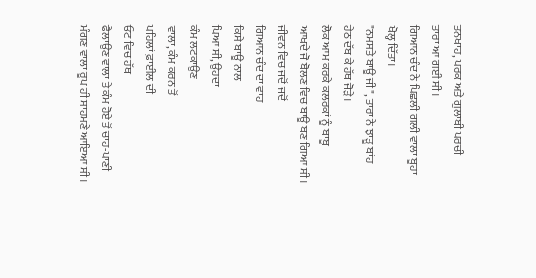ਤਨਖਾਹ, ਪਰਕ ਅਤੇ ਗੁਲਾਬੀ ਪਰਚੀ
ਤਾਰਾ ਆ ਗਈ ਸੀ।
ਗਿਆਨ ਚੰਦ ਨੇ ਪਿਛਲੀ ਗਲੀ ਵਾਲਾ ਬੂਹਾ
ਖੋਲ੍ਹ ਦਿੱਤਾ।
"ਨਮਸਤੇ ਬਾਊ ਜੀ", ਤਾਰਾ ਨੇ ਝਾੜੂ ਬਾਂਹ
ਹੇਠ ਦੱਬ ਕੇ ਹੱਥ ਜੋੜੇ।
ਲੋਕ ਆਮ ਕਰਕੇ ਕਲਰਕਾਂ ਨੂੰ ਬਾਬੂ
ਆਖਦੇ ਜੋ ਬੋਲਣ ਵਿਚ ਬਾਊ ਬਣ ਗਿਆ ਸੀ।
ਜੀਵਨ ਵਿਚ ਜਦੋਂ ਜਦੋਂ
ਗਿਆਨ ਚੰਦ ਦਾ ਵਾਹ
ਕਿਸੇ ਬਾਊ ਨਾਲ
ਪਿਆ ਸੀ, ਉਹਦਾ
ਕੰਮ ਲਟਕਾਉਣ
ਵਾਲਾ, ਕੰਮ ਕਰਨ ਤੋਂ
ਪਹਿਲਾਂ ਫ਼ਾਈਲ ਦੀ
ਓਟ ਵਿਚ ਹੱਥ
ਫੈਲਾਉਣ ਵਾਲਾ ਤੇ ਕੰਮ ਹੋਏ ਤੋਂ ਚਾਹ-ਪਾਣੀ
ਮੰਗਣ ਵਾਲਾ ਰੂਪ ਹੀ ਸਾਹਮਣੇ ਆਇਆ ਸੀ।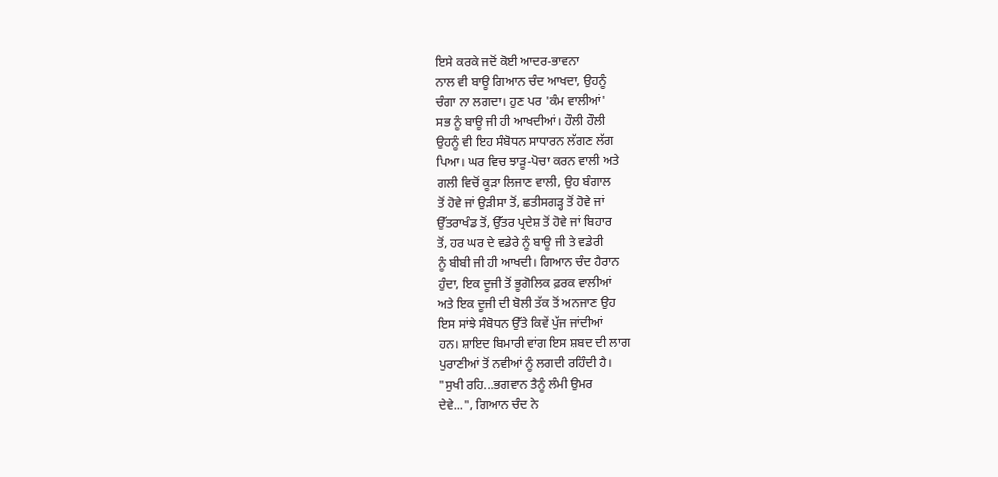ਇਸੇ ਕਰਕੇ ਜਦੋਂ ਕੋਈ ਆਦਰ-ਭਾਵਨਾ
ਨਾਲ ਵੀ ਬਾਊ ਗਿਆਨ ਚੰਦ ਆਖਦਾ, ਉਹਨੂੰ
ਚੰਗਾ ਨਾ ਲਗਦਾ। ਹੁਣ ਪਰ 'ਕੰਮ ਵਾਲੀਆਂ'
ਸਭ ਨੂੰ ਬਾਊ ਜੀ ਹੀ ਆਖਦੀਆਂ। ਹੌਲੀ ਹੌਲੀ
ਉਹਨੂੰ ਵੀ ਇਹ ਸੰਬੋਧਨ ਸਾਧਾਰਨ ਲੱਗਣ ਲੱਗ
ਪਿਆ। ਘਰ ਵਿਚ ਝਾੜੂ-ਪੋਚਾ ਕਰਨ ਵਾਲੀ ਅਤੇ
ਗਲੀ ਵਿਚੋਂ ਕੂੜਾ ਲਿਜਾਣ ਵਾਲੀ, ਉਹ ਬੰਗਾਲ
ਤੋਂ ਹੋਵੇ ਜਾਂ ਉੜੀਸਾ ਤੋਂ, ਛਤੀਸਗੜ੍ਹ ਤੋਂ ਹੋਵੇ ਜਾਂ
ਉੱਤਰਾਖੰਡ ਤੋਂ, ਉੱਤਰ ਪ੍ਰਦੇਸ਼ ਤੋਂ ਹੋਵੇ ਜਾਂ ਬਿਹਾਰ
ਤੋਂ, ਹਰ ਘਰ ਦੇ ਵਡੇਰੇ ਨੂੰ ਬਾਊ ਜੀ ਤੇ ਵਡੇਰੀ
ਨੂੰ ਬੀਬੀ ਜੀ ਹੀ ਆਖਦੀ। ਗਿਆਨ ਚੰਦ ਹੈਰਾਨ
ਹੁੰਦਾ, ਇਕ ਦੂਜੀ ਤੋਂ ਭੂਗੋਲਿਕ ਫ਼ਰਕ ਵਾਲੀਆਂ
ਅਤੇ ਇਕ ਦੂਜੀ ਦੀ ਬੋਲੀ ਤੱਕ ਤੋਂ ਅਨਜਾਣ ਉਹ
ਇਸ ਸਾਂਝੇ ਸੰਬੋਧਨ ਉੱਤੇ ਕਿਵੇਂ ਪੁੱਜ ਜਾਂਦੀਆਂ
ਹਨ। ਸ਼ਾਇਦ ਬਿਮਾਰੀ ਵਾਂਗ ਇਸ ਸ਼ਬਦ ਦੀ ਲਾਗ
ਪੁਰਾਣੀਆਂ ਤੋਂ ਨਵੀਆਂ ਨੂੰ ਲਗਦੀ ਰਹਿੰਦੀ ਹੈ।
"ਸੁਖੀ ਰਹਿ...ਭਗਵਾਨ ਤੈਨੂੰ ਲੰਮੀ ਉਮਰ
ਦੇਵੇ...", ਗਿਆਨ ਚੰਦ ਨੇ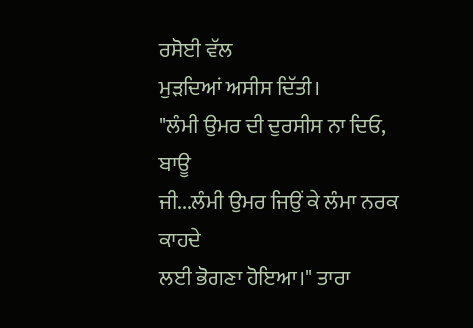ਰਸੋਈ ਵੱਲ
ਮੁੜਦਿਆਂ ਅਸੀਸ ਦਿੱਤੀ।
"ਲੰਮੀ ਉਮਰ ਦੀ ਦੁਰਸੀਸ ਨਾ ਦਿਓ, ਬਾਊ
ਜੀ...ਲੰਮੀ ਉਮਰ ਜਿਉਂ ਕੇ ਲੰਮਾ ਨਰਕ ਕਾਹਦੇ
ਲਈ ਭੋਗਣਾ ਹੋਇਆ।" ਤਾਰਾ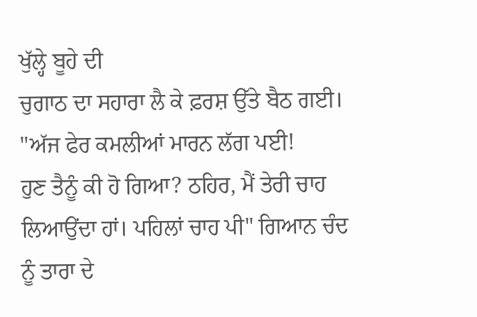ਖੁੱਲ੍ਹੇ ਬੂਹੇ ਦੀ
ਚੁਗਾਠ ਦਾ ਸਹਾਰਾ ਲੈ ਕੇ ਫ਼ਰਸ਼ ਉੱਤੇ ਬੈਠ ਗਈ।
"ਅੱਜ ਫੇਰ ਕਮਲੀਆਂ ਮਾਰਨ ਲੱਗ ਪਈ!
ਹੁਣ ਤੈਨੂੰ ਕੀ ਹੋ ਗਿਆ? ਠਹਿਰ, ਮੈਂ ਤੇਰੀ ਚਾਹ
ਲਿਆਉਂਦਾ ਹਾਂ। ਪਹਿਲਾਂ ਚਾਹ ਪੀ" ਗਿਆਨ ਚੰਦ
ਨੂੰ ਤਾਰਾ ਦੇ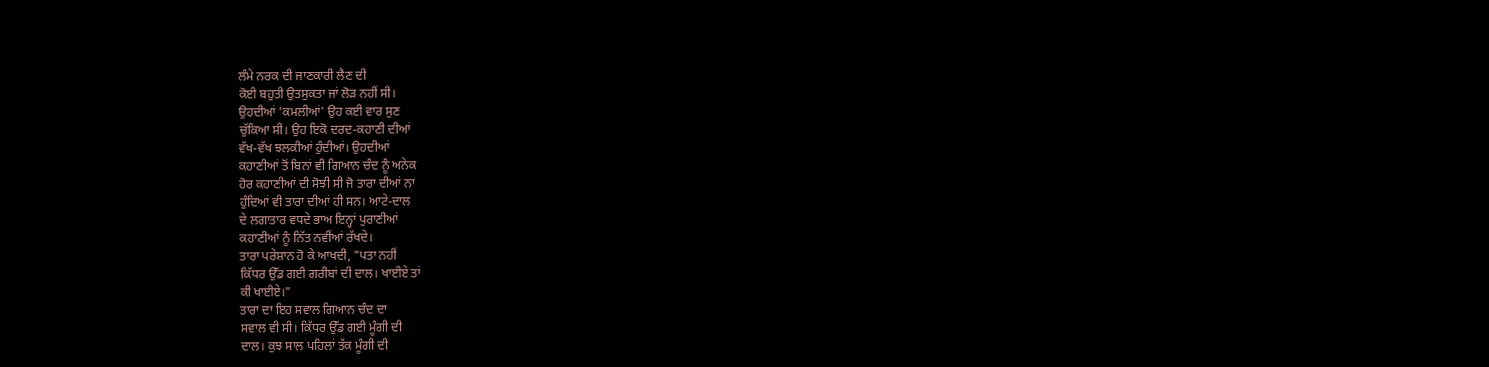ਲੰਮੇ ਨਰਕ ਦੀ ਜਾਣਕਾਰੀ ਲੈਣ ਦੀ
ਕੋਈ ਬਹੁਤੀ ਉਤਸੁਕਤਾ ਜਾਂ ਲੋੜ ਨਹੀਂ ਸੀ।
ਉਹਦੀਆਂ 'ਕਮਲੀਆਂ' ਉਹ ਕਈ ਵਾਰ ਸੁਣ
ਚੁੱਕਿਆ ਸੀ। ਉਹ ਇਕੋ ਦਰਦ-ਕਹਾਣੀ ਦੀਆਂ
ਵੱਖ-ਵੱਖ ਝਲਕੀਆਂ ਹੁੰਦੀਆਂ। ਉਹਦੀਆਂ
ਕਹਾਣੀਆਂ ਤੋਂ ਬਿਨਾਂ ਵੀ ਗਿਆਨ ਚੰਦ ਨੂੰ ਅਨੇਕ
ਹੋਰ ਕਹਾਣੀਆਂ ਦੀ ਸੋਝੀ ਸੀ ਜੋ ਤਾਰਾ ਦੀਆਂ ਨਾ
ਹੁੰਦਿਆਂ ਵੀ ਤਾਰਾ ਦੀਆਂ ਹੀ ਸਨ। ਆਟੇ-ਦਾਲ
ਦੇ ਲਗਾਤਾਰ ਵਧਦੇ ਭਾਅ ਇਨ੍ਹਾਂ ਪੁਰਾਣੀਆਂ
ਕਹਾਣੀਆਂ ਨੂੰ ਨਿੱਤ ਨਵੀਂਆਂ ਰੱਖਦੇ।
ਤਾਰਾ ਪਰੇਸ਼ਾਨ ਹੋ ਕੇ ਆਖਦੀ, "ਪਤਾ ਨਹੀਂ
ਕਿੱਧਰ ਉੱਡ ਗਈ ਗਰੀਬਾਂ ਦੀ ਦਾਲ। ਖਾਈਏ ਤਾਂ
ਕੀ ਖਾਈਏ।"
ਤਾਰਾ ਦਾ ਇਹ ਸਵਾਲ ਗਿਆਨ ਚੰਦ ਦਾ
ਸਵਾਲ ਵੀ ਸੀ। ਕਿੱਧਰ ਉੱਡ ਗਈ ਮੂੰਗੀ ਦੀ
ਦਾਲ। ਕੁਝ ਸਾਲ ਪਹਿਲਾਂ ਤੱਕ ਮੂੰਗੀ ਦੀ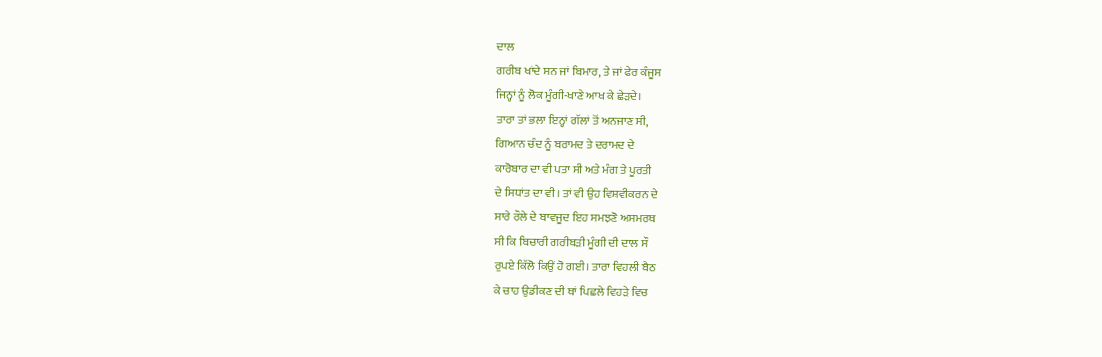ਦਾਲ
ਗਰੀਬ ਖਾਂਦੇ ਸਨ ਜਾਂ ਬਿਮਾਰ, ਤੇ ਜਾਂ ਫੇਰ ਕੰਜੂਸ
ਜਿਨ੍ਹਾਂ ਨੂੰ ਲੋਕ ਮੂੰਗੀ-ਖਾਣੇ ਆਖ ਕੇ ਛੇੜਦੇ।
ਤਾਰਾ ਤਾਂ ਭਲਾ ਇਨ੍ਹਾਂ ਗੱਲਾਂ ਤੋਂ ਅਨਜਾਣ ਸੀ,
ਗਿਆਨ ਚੰਦ ਨੂੰ ਬਰਾਮਦ ਤੇ ਦਰਾਮਦ ਦੇ
ਕਾਰੋਬਾਰ ਦਾ ਵੀ ਪਤਾ ਸੀ ਅਤੇ ਮੰਗ ਤੇ ਪੂਰਤੀ
ਦੇ ਸਿਧਾਂਤ ਦਾ ਵੀ। ਤਾਂ ਵੀ ਉਹ ਵਿਸ਼ਵੀਕਰਨ ਦੇ
ਸਾਰੇ ਰੌਲੇ ਦੇ ਬਾਵਜੂਦ ਇਹ ਸਮਝਣੋ ਅਸਮਰਥ
ਸੀ ਕਿ ਬਿਚਾਰੀ ਗਰੀਬੜੀ ਮੂੰਗੀ ਦੀ ਦਾਲ ਸੌ
ਰੁਪਏ ਕਿੱਲੋ ਕਿਉਂ ਹੋ ਗਈ। ਤਾਰਾ ਵਿਹਲੀ ਬੈਠ
ਕੇ ਚਾਹ ਉਡੀਕਣ ਦੀ ਥਾਂ ਪਿਛਲੇ ਵਿਹੜੇ ਵਿਚ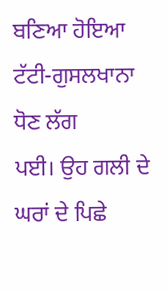ਬਣਿਆ ਹੋਇਆ ਟੱਟੀ-ਗੁਸਲਖਾਨਾ ਧੋਣ ਲੱਗ
ਪਈ। ਉਹ ਗਲੀ ਦੇ ਘਰਾਂ ਦੇ ਪਿਛੇ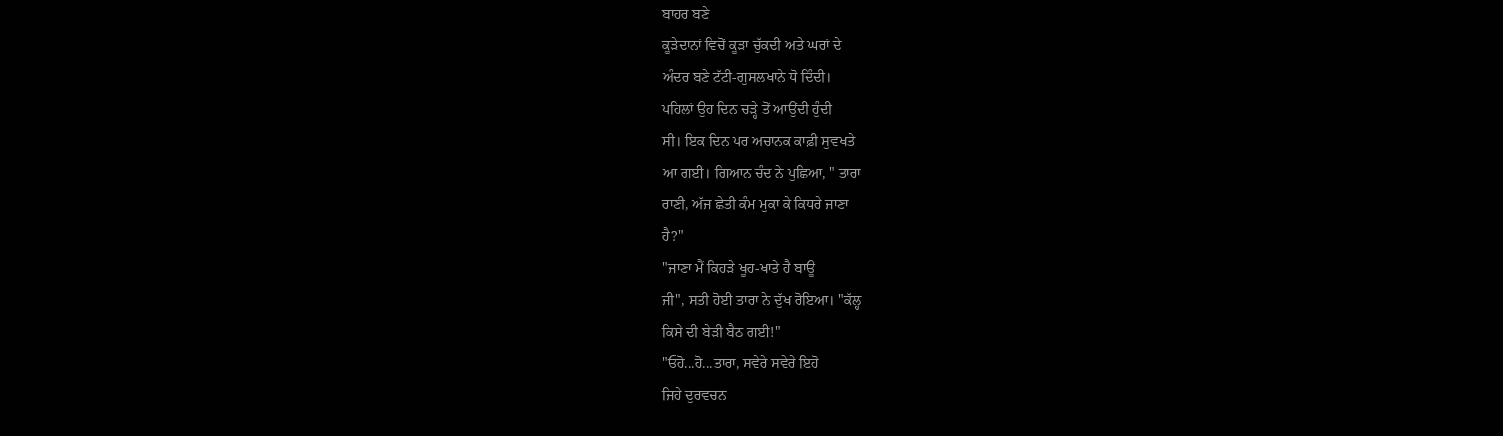ਬਾਹਰ ਬਣੇ
ਕੂੜੇਦਾਨਾਂ ਵਿਚੋਂ ਕੂੜਾ ਚੁੱਕਦੀ ਅਤੇ ਘਰਾਂ ਦੇ
ਅੰਦਰ ਬਣੇ ਟੱਟੀ-ਗੁਸਲਖਾਨੇ ਧੋ ਦਿੰਦੀ।
ਪਹਿਲਾਂ ਉਹ ਦਿਨ ਚੜ੍ਹੇ ਤੋਂ ਆਉਂਦੀ ਹੁੰਦੀ
ਸੀ। ਇਕ ਦਿਨ ਪਰ ਅਚਾਨਕ ਕਾਫ਼ੀ ਸੁਵਖਤੇ
ਆ ਗਈ। ਗਿਆਨ ਚੰਦ ਨੇ ਪੁਛਿਆ, " ਤਾਰਾ
ਰਾਣੀ, ਅੱਜ ਛੇਤੀ ਕੰਮ ਮੁਕਾ ਕੇ ਕਿਧਰੇ ਜਾਣਾ
ਹੈ?"
"ਜਾਣਾ ਮੈਂ ਕਿਹੜੇ ਖੂਹ-ਖਾਤੇ ਹੈ ਬਾਊ
ਜੀ", ਸਤੀ ਹੋਈ ਤਾਰਾ ਨੇ ਦੁੱਖ ਰੋਇਆ। "ਕੱਲ੍ਹ
ਕਿਸੇ ਦੀ ਬੇੜੀ ਬੈਠ ਗਈ!"
"ਓਹੋ...ਹੋ...ਤਾਰਾ, ਸਵੇਰੇ ਸਵੇਰੇ ਇਹੋ
ਜਿਹੇ ਦੁਰਵਚਨ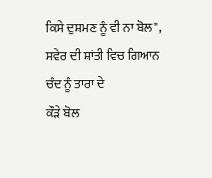ਕਿਸੇ ਦੁਸ਼ਮਣ ਨੂੰ ਵੀ ਨਾ ਬੋਲ",
ਸਵੇਰ ਦੀ ਸ਼ਾਂਤੀ ਵਿਚ ਗਿਆਨ ਚੰਦ ਨੂੰ ਤਾਰਾ ਦੇ
ਕੌੜੇ ਬੋਲ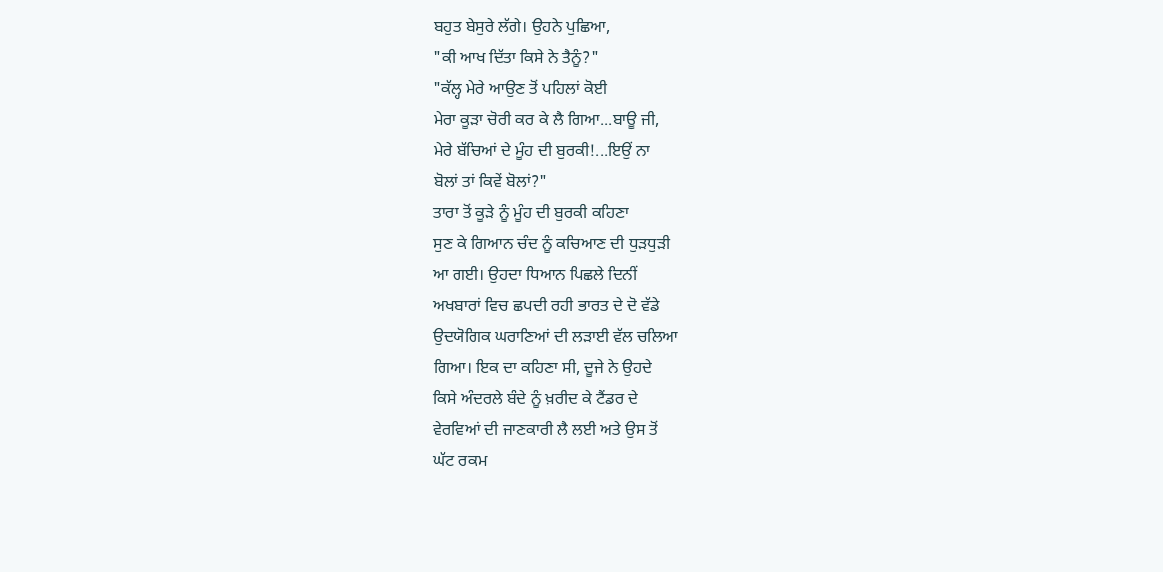ਬਹੁਤ ਬੇਸੁਰੇ ਲੱਗੇ। ਉਹਨੇ ਪੁਛਿਆ,
"ਕੀ ਆਖ ਦਿੱਤਾ ਕਿਸੇ ਨੇ ਤੈਨੂੰ?"
"ਕੱਲ੍ਹ ਮੇਰੇ ਆਉਣ ਤੋਂ ਪਹਿਲਾਂ ਕੋਈ
ਮੇਰਾ ਕੂੜਾ ਚੋਰੀ ਕਰ ਕੇ ਲੈ ਗਿਆ...ਬਾਊ ਜੀ,
ਮੇਰੇ ਬੱਚਿਆਂ ਦੇ ਮੂੰਹ ਦੀ ਬੁਰਕੀ!...ਇਉਂ ਨਾ
ਬੋਲਾਂ ਤਾਂ ਕਿਵੇਂ ਬੋਲਾਂ?"
ਤਾਰਾ ਤੋਂ ਕੂੜੇ ਨੂੰ ਮੂੰਹ ਦੀ ਬੁਰਕੀ ਕਹਿਣਾ
ਸੁਣ ਕੇ ਗਿਆਨ ਚੰਦ ਨੂੰ ਕਚਿਆਣ ਦੀ ਧੁੜਧੁੜੀ
ਆ ਗਈ। ਉਹਦਾ ਧਿਆਨ ਪਿਛਲੇ ਦਿਨੀਂ
ਅਖਬਾਰਾਂ ਵਿਚ ਛਪਦੀ ਰਹੀ ਭਾਰਤ ਦੇ ਦੋ ਵੱਡੇ
ਉਦਯੋਗਿਕ ਘਰਾਣਿਆਂ ਦੀ ਲੜਾਈ ਵੱਲ ਚਲਿਆ
ਗਿਆ। ਇਕ ਦਾ ਕਹਿਣਾ ਸੀ, ਦੂਜੇ ਨੇ ਉਹਦੇ
ਕਿਸੇ ਅੰਦਰਲੇ ਬੰਦੇ ਨੂੰ ਖ਼ਰੀਦ ਕੇ ਟੈਂਡਰ ਦੇ
ਵੇਰਵਿਆਂ ਦੀ ਜਾਣਕਾਰੀ ਲੈ ਲਈ ਅਤੇ ਉਸ ਤੋਂ
ਘੱਟ ਰਕਮ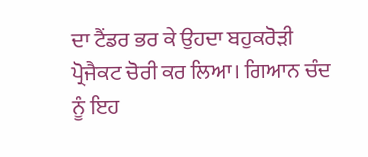ਦਾ ਟੈਂਡਰ ਭਰ ਕੇ ਉਹਦਾ ਬਹੁਕਰੋੜੀ
ਪ੍ਰੋਜੈਕਟ ਚੋਰੀ ਕਰ ਲਿਆ। ਗਿਆਨ ਚੰਦ
ਨੂੰ ਇਹ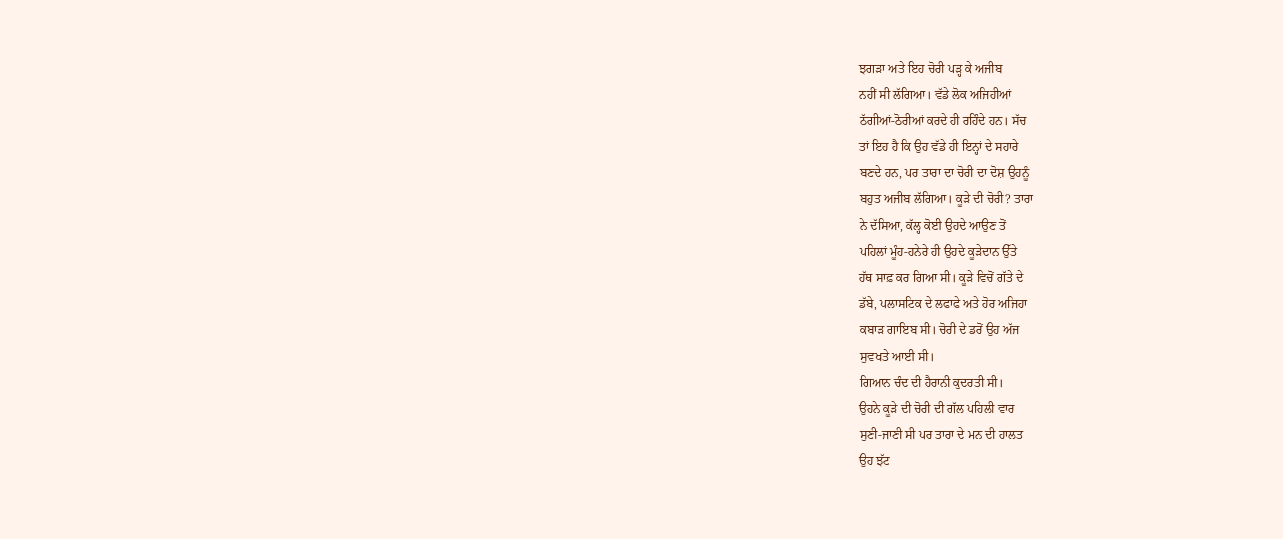ਝਗੜਾ ਅਤੇ ਇਹ ਚੋਰੀ ਪੜ੍ਹ ਕੇ ਅਜੀਬ
ਨਹੀਂ ਸੀ ਲੱਗਿਆ। ਵੱਡੇ ਲੋਕ ਅਜਿਹੀਆਂ
ਠੱਗੀਆਂ-ਠੋਰੀਆਂ ਕਰਦੇ ਹੀ ਰਹਿੰਦੇ ਹਨ। ਸੱਚ
ਤਾਂ ਇਹ ਹੈ ਕਿ ਉਹ ਵੱਡੇ ਹੀ ਇਨ੍ਹਾਂ ਦੇ ਸਹਾਰੇ
ਬਣਦੇ ਹਨ, ਪਰ ਤਾਰਾ ਦਾ ਚੋਰੀ ਦਾ ਦੋਸ਼ ਉਹਨੂੰ
ਬਹੁਤ ਅਜੀਬ ਲੱਗਿਆ। ਕੂੜੇ ਦੀ ਚੋਰੀ? ਤਾਰਾ
ਨੇ ਦੱਸਿਆ, ਕੱਲ੍ਹ ਕੋਈ ਉਹਦੇ ਆਉਣ ਤੋਂ
ਪਹਿਲਾਂ ਮੂੰਹ-ਹਨੇਰੇ ਹੀ ਉਹਦੇ ਕੂੜੇਦਾਨ ਉੱਤੇ
ਹੱਥ ਸਾਫ਼ ਕਰ ਗਿਆ ਸੀ। ਕੂੜੇ ਵਿਚੋਂ ਗੱਤੇ ਦੇ
ਡੱਬੇ, ਪਲਾਸਟਿਕ ਦੇ ਲਫਾਫੇ ਅਤੇ ਹੋਰ ਅਜਿਹਾ
ਕਬਾੜ ਗਾਇਬ ਸੀ। ਚੋਰੀ ਦੇ ਡਰੋਂ ਉਹ ਅੱਜ
ਸੁਵਖਤੇ ਆਈ ਸੀ।
ਗਿਆਨ ਚੰਦ ਦੀ ਹੈਰਾਨੀ ਕੁਦਰਤੀ ਸੀ।
ਉਹਨੇ ਕੂੜੇ ਦੀ ਚੋਰੀ ਦੀ ਗੱਲ ਪਹਿਲੀ ਵਾਰ
ਸੁਣੀ-ਜਾਣੀ ਸੀ ਪਰ ਤਾਰਾ ਦੇ ਮਨ ਦੀ ਹਾਲਤ
ਉਹ ਝੱਟ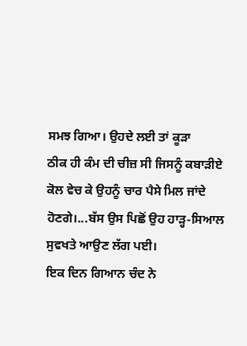ਸਮਝ ਗਿਆ। ਉਹਦੇ ਲਈ ਤਾਂ ਕੂੜਾ
ਠੀਕ ਹੀ ਕੰਮ ਦੀ ਚੀਜ਼ ਸੀ ਜਿਸਨੂੰ ਕਬਾੜੀਏ
ਕੋਲ ਵੇਚ ਕੇ ਉਹਨੂੰ ਚਾਰ ਪੈਸੇ ਮਿਲ ਜਾਂਦੇ
ਹੋਣਗੇ।...ਬੱਸ ਉਸ ਪਿਛੋਂ ਉਹ ਹਾੜ੍ਹ-ਸਿਆਲ
ਸੁਵਖਤੇ ਆਉਣ ਲੱਗ ਪਈ।
ਇਕ ਦਿਨ ਗਿਆਨ ਚੰਦ ਨੇ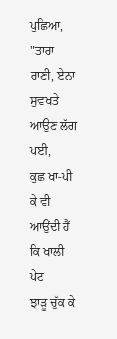ਪੁਛਿਆ,
"ਤਾਰਾ ਰਾਣੀ, ਏਨਾ ਸੁਵਖਤੇ ਆਉਣ ਲੱਗ ਪਈ,
ਕੁਛ ਖਾ-ਪੀ ਕੇ ਵੀ ਆਉਂਦੀ ਹੈਂ ਕਿ ਖਾਲੀ ਪੇਟ
ਝਾੜੂ ਚੁੱਕ ਕੇ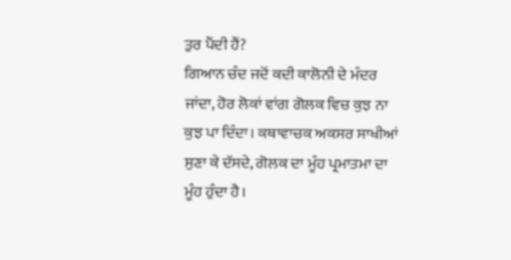ਤੁਰ ਪੈਂਦੀ ਹੈਂ?
ਗਿਆਨ ਚੰਦ ਜਦੋਂ ਕਦੀ ਕਾਲੋਨੀ ਦੇ ਮੰਦਰ
ਜਾਂਦਾ, ਹੋਰ ਲੋਕਾਂ ਵਾਂਗ ਗੋਲਕ ਵਿਚ ਕੁਝ ਨਾ
ਕੁਝ ਪਾ ਦਿੰਦਾ। ਕਥਾਵਾਚਕ ਅਕਸਰ ਸਾਖੀਆਂ
ਸੁਣਾ ਕੇ ਦੱਸਦੇ, ਗੋਲਕ ਦਾ ਮੂੰਹ ਪ੍ਰਮਾਤਮਾ ਦਾ
ਮੂੰਹ ਹੁੰਦਾ ਹੈ।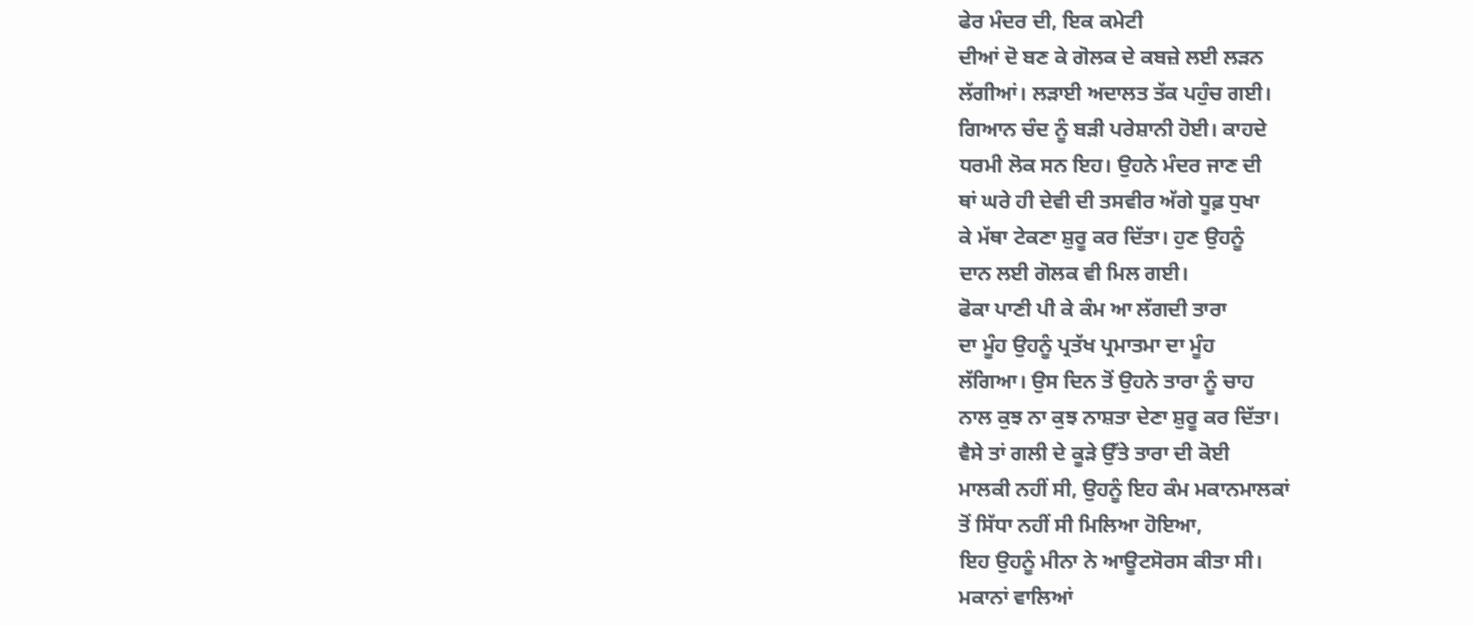ਫੇਰ ਮੰਦਰ ਦੀ, ਇਕ ਕਮੇਟੀ
ਦੀਆਂ ਦੋ ਬਣ ਕੇ ਗੋਲਕ ਦੇ ਕਬਜ਼ੇ ਲਈ ਲੜਨ
ਲੱਗੀਆਂ। ਲੜਾਈ ਅਦਾਲਤ ਤੱਕ ਪਹੁੰਚ ਗਈ।
ਗਿਆਨ ਚੰਦ ਨੂੰ ਬੜੀ ਪਰੇਸ਼ਾਨੀ ਹੋਈ। ਕਾਹਦੇ
ਧਰਮੀ ਲੋਕ ਸਨ ਇਹ। ਉਹਨੇ ਮੰਦਰ ਜਾਣ ਦੀ
ਥਾਂ ਘਰੇ ਹੀ ਦੇਵੀ ਦੀ ਤਸਵੀਰ ਅੱਗੇ ਧੂਫ਼ ਧੁਖਾ
ਕੇ ਮੱਥਾ ਟੇਕਣਾ ਸ਼ੁਰੂ ਕਰ ਦਿੱਤਾ। ਹੁਣ ਉਹਨੂੰ
ਦਾਨ ਲਈ ਗੋਲਕ ਵੀ ਮਿਲ ਗਈ।
ਫੋਕਾ ਪਾਣੀ ਪੀ ਕੇ ਕੰਮ ਆ ਲੱਗਦੀ ਤਾਰਾ
ਦਾ ਮੂੰਹ ਉਹਨੂੰ ਪ੍ਰਤੱਖ ਪ੍ਰਮਾਤਮਾ ਦਾ ਮੂੰਹ
ਲੱਗਿਆ। ਉਸ ਦਿਨ ਤੋਂ ਉਹਨੇ ਤਾਰਾ ਨੂੰ ਚਾਹ
ਨਾਲ ਕੁਝ ਨਾ ਕੁਝ ਨਾਸ਼ਤਾ ਦੇਣਾ ਸ਼ੁਰੂ ਕਰ ਦਿੱਤਾ।
ਵੈਸੇ ਤਾਂ ਗਲੀ ਦੇ ਕੂੜੇ ਉੱਤੇ ਤਾਰਾ ਦੀ ਕੋਈ
ਮਾਲਕੀ ਨਹੀਂ ਸੀ, ਉਹਨੂੰ ਇਹ ਕੰਮ ਮਕਾਨਮਾਲਕਾਂ
ਤੋਂ ਸਿੱਧਾ ਨਹੀਂ ਸੀ ਮਿਲਿਆ ਹੋਇਆ,
ਇਹ ਉਹਨੂੰ ਮੀਨਾ ਨੇ ਆਊਟਸੋਰਸ ਕੀਤਾ ਸੀ।
ਮਕਾਨਾਂ ਵਾਲਿਆਂ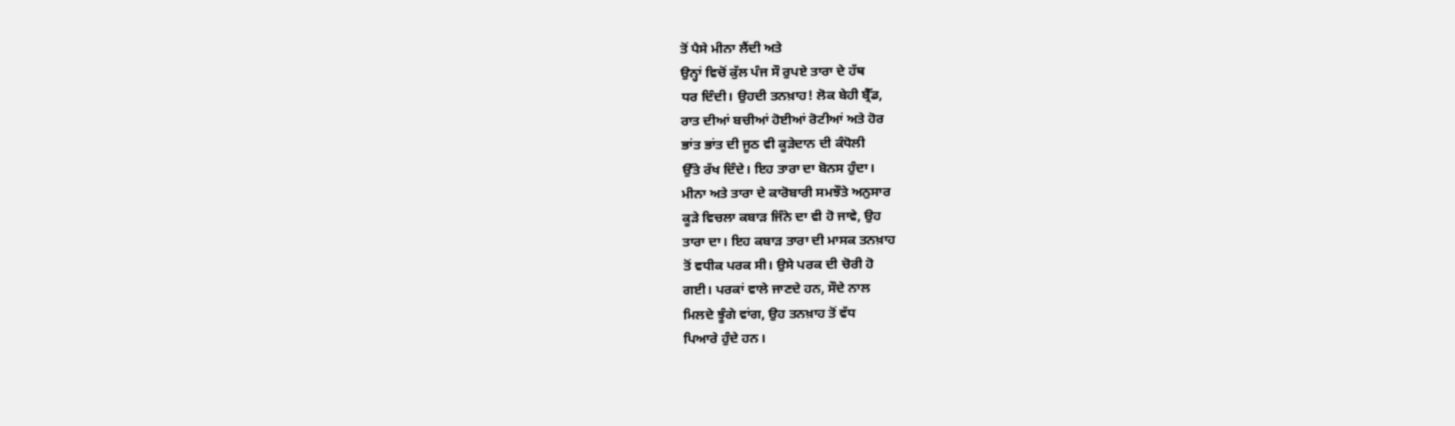ਤੋਂ ਪੈਸੇ ਮੀਨਾ ਲੈਂਦੀ ਅਤੇ
ਉਨ੍ਹਾਂ ਵਿਚੋਂ ਕੁੱਲ ਪੰਜ ਸੌ ਰੁਪਏ ਤਾਰਾ ਦੇ ਹੱਥ
ਧਰ ਦਿੰਦੀ। ਉਹਦੀ ਤਨਖ਼ਾਹ! ਲੋਕ ਬੇਹੀ ਬ੍ਰੈੱਡ,
ਰਾਤ ਦੀਆਂ ਬਚੀਆਂ ਹੋਈਆਂ ਰੋਟੀਆਂ ਅਤੇ ਹੋਰ
ਭਾਂਤ ਭਾਂਤ ਦੀ ਜੂਠ ਵੀ ਕੂੜੇਦਾਨ ਦੀ ਕੰਧੋਲੀ
ਉੱਤੇ ਰੱਖ ਦਿੰਦੇ। ਇਹ ਤਾਰਾ ਦਾ ਬੋਨਸ ਹੁੰਦਾ।
ਮੀਨਾ ਅਤੇ ਤਾਰਾ ਦੇ ਕਾਰੋਬਾਰੀ ਸਮਝੌਤੇ ਅਨੁਸਾਰ
ਕੂੜੇ ਵਿਚਲਾ ਕਬਾੜ ਜਿੰਨੇ ਦਾ ਵੀ ਹੋ ਜਾਵੇ, ਉਹ
ਤਾਰਾ ਦਾ। ਇਹ ਕਬਾੜ ਤਾਰਾ ਦੀ ਮਾਸਕ ਤਨਖ਼ਾਹ
ਤੋਂ ਵਧੀਕ ਪਰਕ ਸੀ। ਉਸੇ ਪਰਕ ਦੀ ਚੋਰੀ ਹੋ
ਗਈ। ਪਰਕਾਂ ਵਾਲੇ ਜਾਣਦੇ ਹਨ, ਸੌਦੇ ਨਾਲ
ਮਿਲਦੇ ਝੂੰਗੇ ਵਾਂਗ, ਉਹ ਤਨਖ਼ਾਹ ਤੋਂ ਵੱਧ
ਪਿਆਰੇ ਹੁੰਦੇ ਹਨ।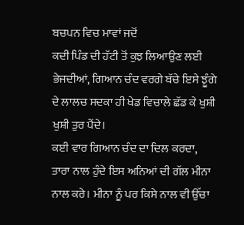ਬਚਪਨ ਵਿਚ ਮਾਵਾਂ ਜਦੋਂ
ਕਦੀ ਪਿੰਡ ਦੀ ਹੱਟੀ ਤੋਂ ਕੁਝ ਲਿਆਉਣ ਲਈ
ਭੇਜਦੀਆਂ, ਗਿਆਨ ਚੰਦ ਵਰਗੇ ਬੱਚੇ ਇਸੇ ਝੂੰਗੇ
ਦੇ ਲਾਲਚ ਸਦਕਾ ਹੀ ਖੇਡ ਵਿਚਾਲੇ ਛੱਡ ਕੇ ਖੁਸ਼ੀ
ਖੁਸ਼ੀ ਤੁਰ ਪੈਂਦੇ।
ਕਈ ਵਾਰ ਗਿਆਨ ਚੰਦ ਦਾ ਦਿਲ ਕਰਦਾ,
ਤਾਰਾ ਨਾਲ ਹੁੰਦੇ ਇਸ ਅਨਿਆਂ ਦੀ ਗੱਲ ਮੀਨਾ
ਨਾਲ ਕਰੇ। ਮੀਨਾ ਨੂੰ ਪਰ ਕਿਸੇ ਨਾਲ ਵੀ ਉੱਚਾ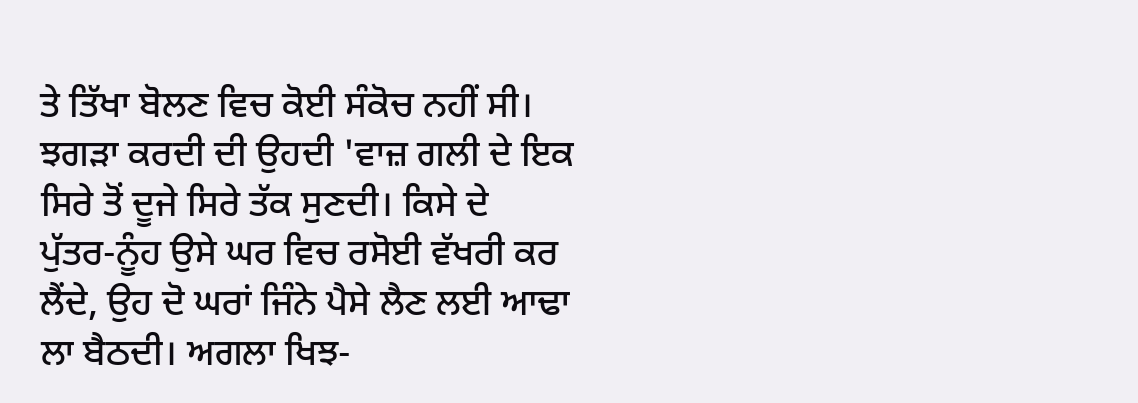ਤੇ ਤਿੱਖਾ ਬੋਲਣ ਵਿਚ ਕੋਈ ਸੰਕੋਚ ਨਹੀਂ ਸੀ।
ਝਗੜਾ ਕਰਦੀ ਦੀ ਉਹਦੀ 'ਵਾਜ਼ ਗਲੀ ਦੇ ਇਕ
ਸਿਰੇ ਤੋਂ ਦੂਜੇ ਸਿਰੇ ਤੱਕ ਸੁਣਦੀ। ਕਿਸੇ ਦੇ
ਪੁੱਤਰ-ਨੂੰਹ ਉਸੇ ਘਰ ਵਿਚ ਰਸੋਈ ਵੱਖਰੀ ਕਰ
ਲੈਂਦੇ, ਉਹ ਦੋ ਘਰਾਂ ਜਿੰਨੇ ਪੈਸੇ ਲੈਣ ਲਈ ਆਢਾ
ਲਾ ਬੈਠਦੀ। ਅਗਲਾ ਖਿਝ-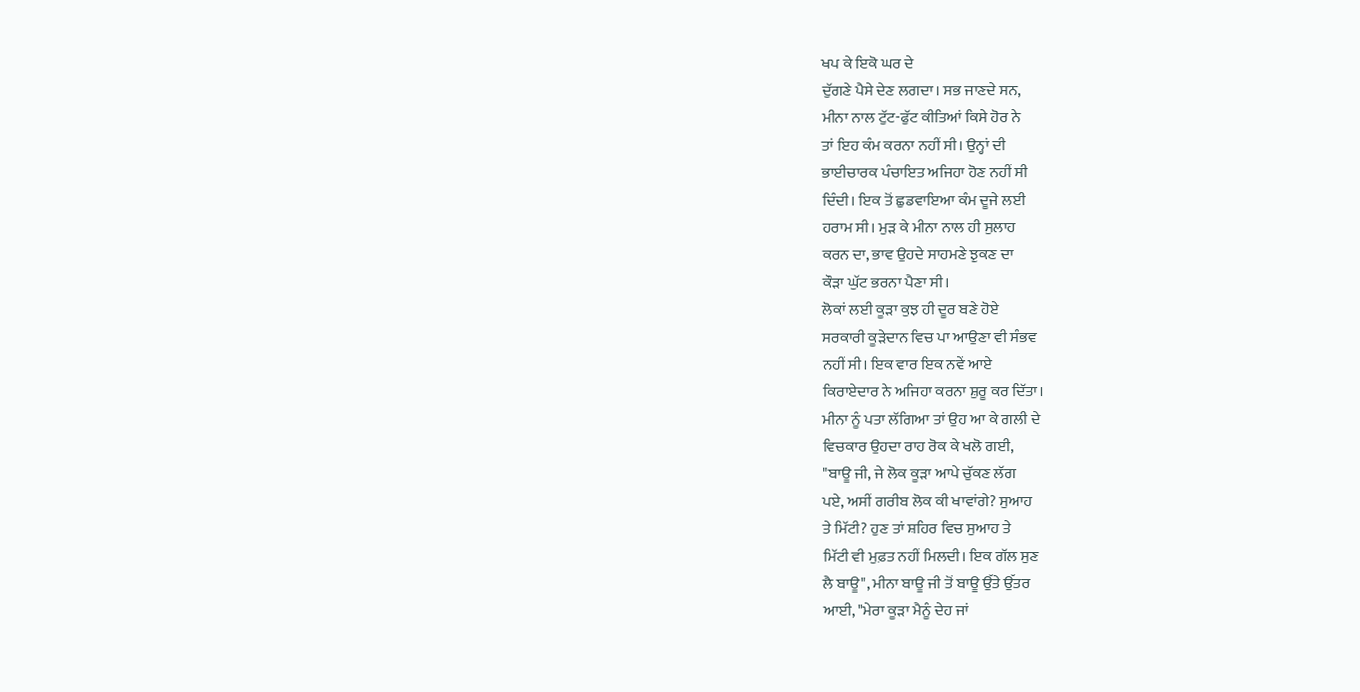ਖਪ ਕੇ ਇਕੋ ਘਰ ਦੇ
ਦੁੱਗਣੇ ਪੈਸੇ ਦੇਣ ਲਗਦਾ। ਸਭ ਜਾਣਦੇ ਸਨ,
ਮੀਨਾ ਨਾਲ ਟੁੱਟ-ਫੁੱਟ ਕੀਤਿਆਂ ਕਿਸੇ ਹੋਰ ਨੇ
ਤਾਂ ਇਹ ਕੰਮ ਕਰਨਾ ਨਹੀਂ ਸੀ। ਉਨ੍ਹਾਂ ਦੀ
ਭਾਈਚਾਰਕ ਪੰਚਾਇਤ ਅਜਿਹਾ ਹੋਣ ਨਹੀਂ ਸੀ
ਦਿੰਦੀ। ਇਕ ਤੋਂ ਛੁਡਵਾਇਆ ਕੰਮ ਦੂਜੇ ਲਈ
ਹਰਾਮ ਸੀ। ਮੁੜ ਕੇ ਮੀਨਾ ਨਾਲ ਹੀ ਸੁਲਾਹ
ਕਰਨ ਦਾ, ਭਾਵ ਉਹਦੇ ਸਾਹਮਣੇ ਝੁਕਣ ਦਾ
ਕੌੜਾ ਘੁੱਟ ਭਰਨਾ ਪੈਣਾ ਸੀ।
ਲੋਕਾਂ ਲਈ ਕੂੜਾ ਕੁਝ ਹੀ ਦੂਰ ਬਣੇ ਹੋਏ
ਸਰਕਾਰੀ ਕੂੜੇਦਾਨ ਵਿਚ ਪਾ ਆਉਣਾ ਵੀ ਸੰਭਵ
ਨਹੀਂ ਸੀ। ਇਕ ਵਾਰ ਇਕ ਨਵੇਂ ਆਏ
ਕਿਰਾਏਦਾਰ ਨੇ ਅਜਿਹਾ ਕਰਨਾ ਸ਼ੁਰੂ ਕਰ ਦਿੱਤਾ।
ਮੀਨਾ ਨੂੰ ਪਤਾ ਲੱਗਿਆ ਤਾਂ ਉਹ ਆ ਕੇ ਗਲੀ ਦੇ
ਵਿਚਕਾਰ ਉਹਦਾ ਰਾਹ ਰੋਕ ਕੇ ਖਲੋ ਗਈ,
"ਬਾਊ ਜੀ, ਜੇ ਲੋਕ ਕੂੜਾ ਆਪੇ ਚੁੱਕਣ ਲੱਗ
ਪਏ, ਅਸੀਂ ਗਰੀਬ ਲੋਕ ਕੀ ਖਾਵਾਂਗੇ? ਸੁਆਹ
ਤੇ ਮਿੱਟੀ? ਹੁਣ ਤਾਂ ਸ਼ਹਿਰ ਵਿਚ ਸੁਆਹ ਤੇ
ਮਿੱਟੀ ਵੀ ਮੁਫ਼ਤ ਨਹੀਂ ਮਿਲਦੀ। ਇਕ ਗੱਲ ਸੁਣ
ਲੈ ਬਾਊ", ਮੀਨਾ ਬਾਊ ਜੀ ਤੋਂ ਬਾਊ ਉੱਤੇ ਉੱਤਰ
ਆਈ, "ਮੇਰਾ ਕੂੜਾ ਮੈਨੂੰ ਦੇਹ ਜਾਂ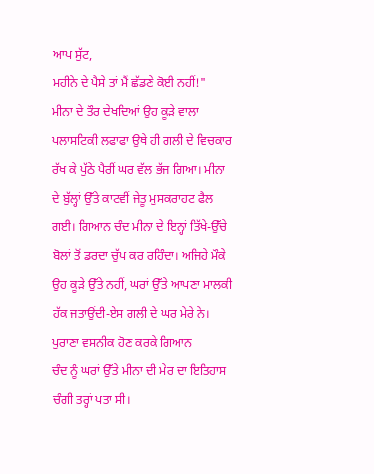ਆਪ ਸੁੱਟ,
ਮਹੀਨੇ ਦੇ ਪੈਸੇ ਤਾਂ ਮੈਂ ਛੱਡਣੇ ਕੋਈ ਨਹੀਂ!"
ਮੀਨਾ ਦੇ ਤੌਰ ਦੇਖਦਿਆਂ ਉਹ ਕੂੜੇ ਵਾਲਾ
ਪਲਾਸਟਿਕੀ ਲਫਾਫਾ ਉਥੇ ਹੀ ਗਲੀ ਦੇ ਵਿਚਕਾਰ
ਰੱਖ ਕੇ ਪੁੱਠੇ ਪੈਰੀਂ ਘਰ ਵੱਲ ਭੱਜ ਗਿਆ। ਮੀਨਾ
ਦੇ ਬੁੱਲ੍ਹਾਂ ਉੱਤੇ ਕਾਟਵੀਂ ਜੇਤੂ ਮੁਸਕਰਾਹਟ ਫੈਲ
ਗਈ। ਗਿਆਨ ਚੰਦ ਮੀਨਾ ਦੇ ਇਨ੍ਹਾਂ ਤਿੱਖੇ-ਉੱਚੇ
ਬੋਲਾਂ ਤੋਂ ਡਰਦਾ ਚੁੱਪ ਕਰ ਰਹਿੰਦਾ। ਅਜਿਹੇ ਮੌਕੇ
ਉਹ ਕੂੜੇ ਉੱਤੇ ਨਹੀਂ, ਘਰਾਂ ਉੱਤੇ ਆਪਣਾ ਮਾਲਕੀ
ਹੱਕ ਜਤਾਉਂਦੀ-ਏਸ ਗਲੀ ਦੇ ਘਰ ਮੇਰੇ ਨੇ।
ਪੁਰਾਣਾ ਵਸਨੀਕ ਹੋਣ ਕਰਕੇ ਗਿਆਨ
ਚੰਦ ਨੂੰ ਘਰਾਂ ਉੱਤੇ ਮੀਨਾ ਦੀ ਮੇਰ ਦਾ ਇਤਿਹਾਸ
ਚੰਗੀ ਤਰ੍ਹਾਂ ਪਤਾ ਸੀ।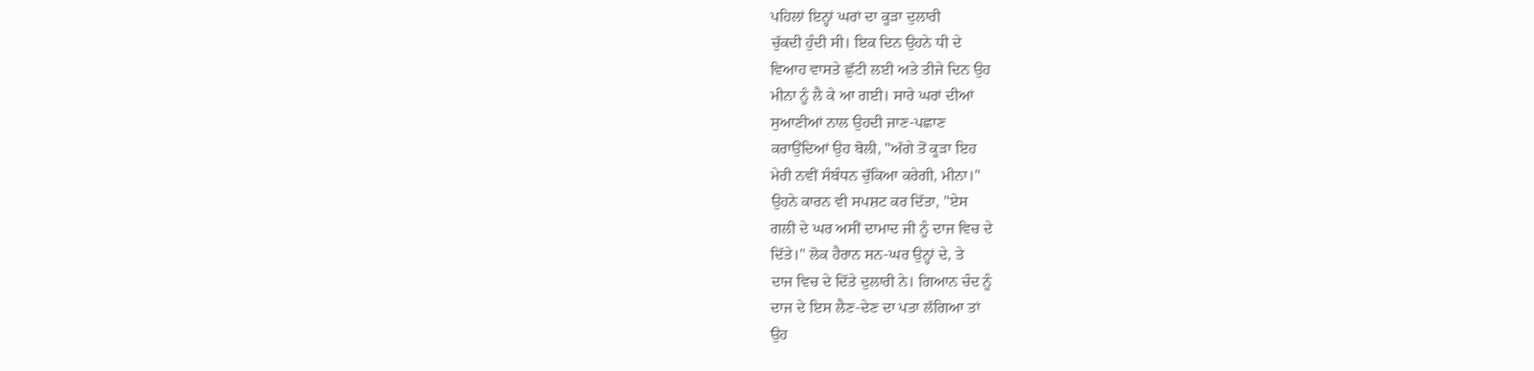ਪਹਿਲਾਂ ਇਨ੍ਹਾਂ ਘਰਾਂ ਦਾ ਕੂੜਾ ਦੁਲਾਰੀ
ਚੁੱਕਦੀ ਹੁੰਦੀ ਸੀ। ਇਕ ਦਿਨ ਉਹਨੇ ਧੀ ਦੇ
ਵਿਆਹ ਵਾਸਤੇ ਛੁੱਟੀ ਲਈ ਅਤੇ ਤੀਜੇ ਦਿਨ ਉਹ
ਮੀਨਾ ਨੂੰ ਲੈ ਕੇ ਆ ਗਈ। ਸਾਰੇ ਘਰਾਂ ਦੀਆਂ
ਸੁਆਣੀਆਂ ਨਾਲ ਉਹਦੀ ਜਾਣ-ਪਛਾਣ
ਕਰਾਉਂਦਿਆਂ ਉਹ ਬੋਲੀ, "ਅੱਗੇ ਤੋਂ ਕੂੜਾ ਇਹ
ਮੇਰੀ ਨਵੀਂ ਸੰਬੰਧਨ ਚੁੱਕਿਆ ਕਰੇਗੀ, ਮੀਨਾ।"
ਉਹਨੇ ਕਾਰਨ ਵੀ ਸਪਸ਼ਟ ਕਰ ਦਿੱਤਾ, "ਏਸ
ਗਲੀ ਦੇ ਘਰ ਅਸੀਂ ਦਾਮਾਦ ਜੀ ਨੂੰ ਦਾਜ ਵਿਚ ਦੇ
ਦਿੱਤੇ।" ਲੋਕ ਹੈਰਾਨ ਸਨ-ਘਰ ਉਨ੍ਹਾਂ ਦੇ, ਤੇ
ਦਾਜ ਵਿਚ ਦੇ ਦਿੱਤੇ ਦੁਲਾਰੀ ਨੇ। ਗਿਆਨ ਚੰਦ ਨੂੰ
ਦਾਜ ਦੇ ਇਸ ਲੈਣ-ਦੇਣ ਦਾ ਪਤਾ ਲੱਗਿਆ ਤਾਂ
ਉਹ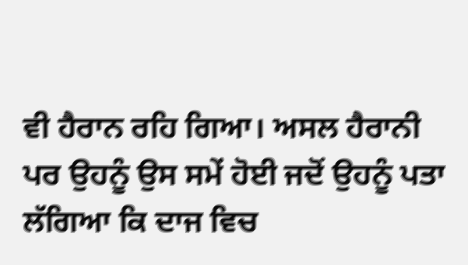ਵੀ ਹੈਰਾਨ ਰਹਿ ਗਿਆ। ਅਸਲ ਹੈਰਾਨੀ
ਪਰ ਉਹਨੂੰ ਉਸ ਸਮੇਂ ਹੋਈ ਜਦੋਂ ਉਹਨੂੰ ਪਤਾ
ਲੱਗਿਆ ਕਿ ਦਾਜ ਵਿਚ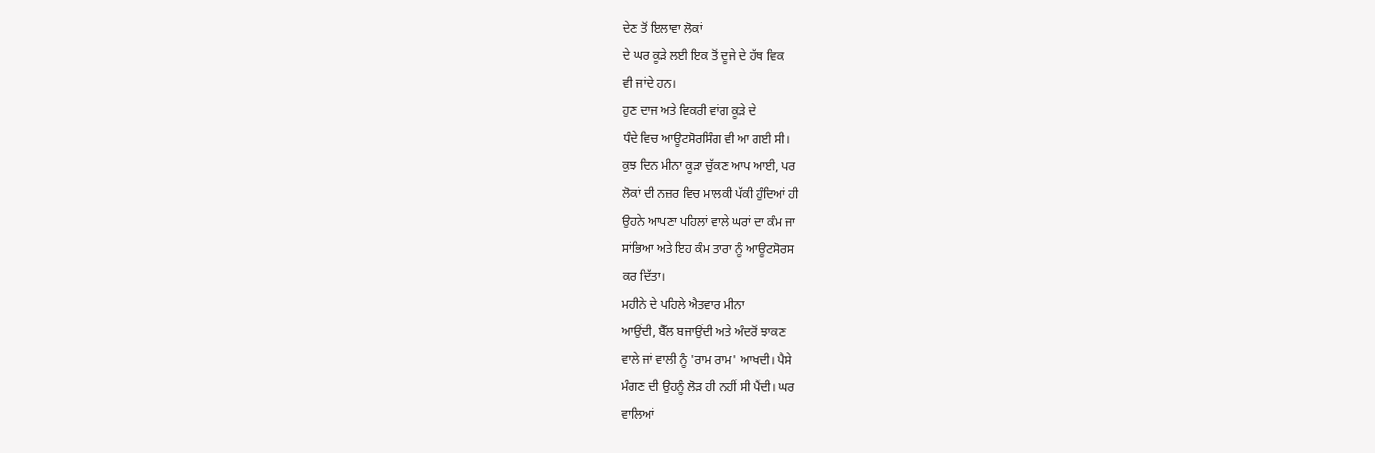ਦੇਣ ਤੋਂ ਇਲਾਵਾ ਲੋਕਾਂ
ਦੇ ਘਰ ਕੂੜੇ ਲਈ ਇਕ ਤੋਂ ਦੂਜੇ ਦੇ ਹੱਥ ਵਿਕ
ਵੀ ਜਾਂਦੇ ਹਨ।
ਹੁਣ ਦਾਜ ਅਤੇ ਵਿਕਰੀ ਵਾਂਗ ਕੂੜੇ ਦੇ
ਧੰਦੇ ਵਿਚ ਆਊਟਸੋਰਸਿੰਗ ਵੀ ਆ ਗਈ ਸੀ।
ਕੁਝ ਦਿਨ ਮੀਨਾ ਕੂੜਾ ਚੁੱਕਣ ਆਪ ਆਈ, ਪਰ
ਲੋਕਾਂ ਦੀ ਨਜ਼ਰ ਵਿਚ ਮਾਲਕੀ ਪੱਕੀ ਹੁੰਦਿਆਂ ਹੀ
ਉਹਨੇ ਆਪਣਾ ਪਹਿਲਾਂ ਵਾਲੇ ਘਰਾਂ ਦਾ ਕੰਮ ਜਾ
ਸਾਂਭਿਆ ਅਤੇ ਇਹ ਕੰਮ ਤਾਰਾ ਨੂੰ ਆਊਟਸੋਰਸ
ਕਰ ਦਿੱਤਾ।
ਮਹੀਨੇ ਦੇ ਪਹਿਲੇ ਐਤਵਾਰ ਮੀਨਾ
ਆਉਂਦੀ, ਬੈੱਲ ਬਜਾਉਂਦੀ ਅਤੇ ਅੰਦਰੋਂ ਝਾਕਣ
ਵਾਲੇ ਜਾਂ ਵਾਲੀ ਨੂੰ 'ਰਾਮ ਰਾਮ' ਆਖਦੀ। ਪੈਸੇ
ਮੰਗਣ ਦੀ ਉਹਨੂੰ ਲੋੜ ਹੀ ਨਹੀਂ ਸੀ ਪੈਂਦੀ। ਘਰ
ਵਾਲਿਆਂ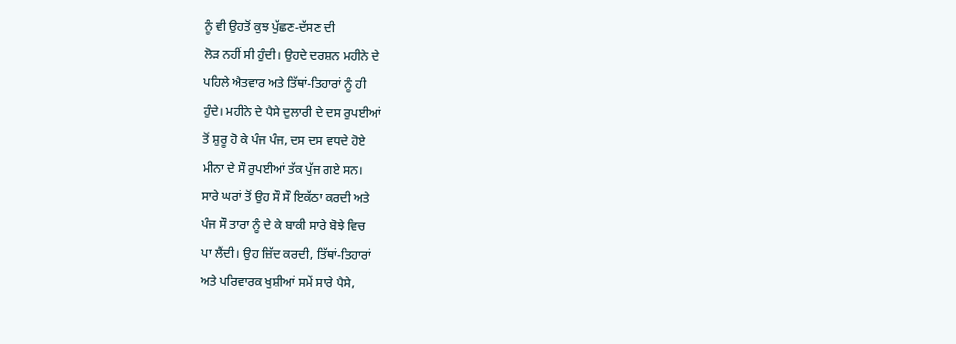ਨੂੰ ਵੀ ਉਹਤੋਂ ਕੁਝ ਪੁੱਛਣ-ਦੱਸਣ ਦੀ
ਲੋੜ ਨਹੀਂ ਸੀ ਹੁੰਦੀ। ਉਹਦੇ ਦਰਸ਼ਨ ਮਹੀਨੇ ਦੇ
ਪਹਿਲੇ ਐਤਵਾਰ ਅਤੇ ਤਿੱਥਾਂ-ਤਿਹਾਰਾਂ ਨੂੰ ਹੀ
ਹੁੰਦੇ। ਮਹੀਨੇ ਦੇ ਪੈਸੇ ਦੁਲਾਰੀ ਦੇ ਦਸ ਰੁਪਈਆਂ
ਤੋਂ ਸ਼ੁਰੂ ਹੋ ਕੇ ਪੰਜ ਪੰਜ, ਦਸ ਦਸ ਵਧਦੇ ਹੋਏ
ਮੀਨਾ ਦੇ ਸੌ ਰੁਪਈਆਂ ਤੱਕ ਪੁੱਜ ਗਏ ਸਨ।
ਸਾਰੇ ਘਰਾਂ ਤੋਂ ਉਹ ਸੌ ਸੌ ਇਕੱਠਾ ਕਰਦੀ ਅਤੇ
ਪੰਜ ਸੌ ਤਾਰਾ ਨੂੰ ਦੇ ਕੇ ਬਾਕੀ ਸਾਰੇ ਬੋਝੇ ਵਿਚ
ਪਾ ਲੈਂਦੀ। ਉਹ ਜ਼ਿੱਦ ਕਰਦੀ, ਤਿੱਥਾਂ-ਤਿਹਾਰਾਂ
ਅਤੇ ਪਰਿਵਾਰਕ ਖੁਸ਼ੀਆਂ ਸਮੇਂ ਸਾਰੇ ਪੈਸੇ,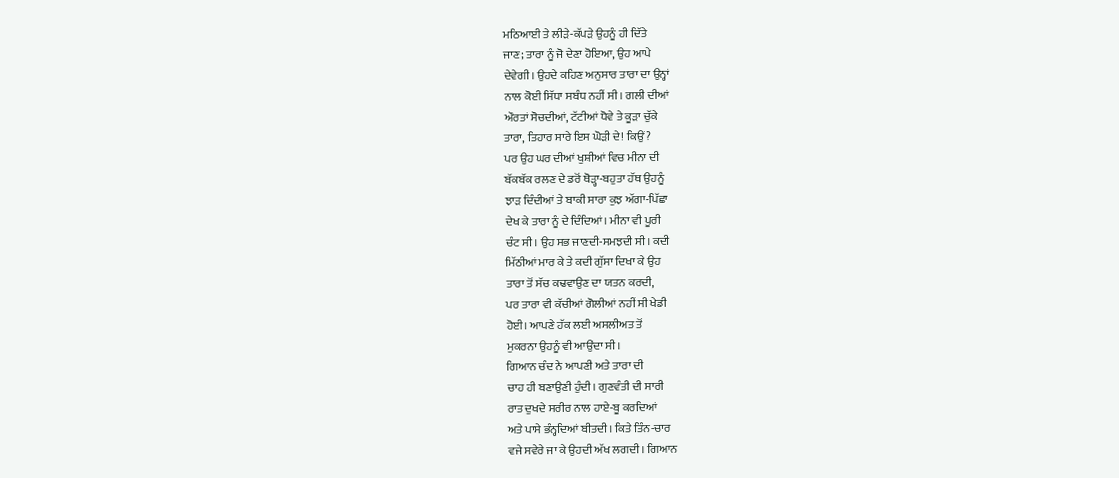ਮਠਿਆਈ ਤੇ ਲੀੜੇ-ਕੱਪੜੇ ਉਹਨੂੰ ਹੀ ਦਿੱਤੇ
ਜਾਣ; ਤਾਰਾ ਨੂੰ ਜੋ ਦੇਣਾ ਹੋਇਆ, ਉਹ ਆਪੇ
ਦੇਵੇਗੀ। ਉਹਦੇ ਕਹਿਣ ਅਨੁਸਾਰ ਤਾਰਾ ਦਾ ਉਨ੍ਹਾਂ
ਨਾਲ ਕੋਈ ਸਿੱਧਾ ਸਬੰਧ ਨਹੀਂ ਸੀ। ਗਲੀ ਦੀਆਂ
ਔਰਤਾਂ ਸੋਚਦੀਆਂ, ਟੱਟੀਆਂ ਧੋਵੇ ਤੇ ਕੂੜਾ ਚੁੱਕੇ
ਤਾਰਾ, ਤਿਹਾਰ ਸਾਰੇ ਇਸ ਘੋੜੀ ਦੇ! ਕਿਉਂ?
ਪਰ ਉਹ ਘਰ ਦੀਆਂ ਖੁਸ਼ੀਆਂ ਵਿਚ ਮੀਨਾ ਦੀ
ਬੱਕਬੱਕ ਰਲਣ ਦੇ ਡਰੋਂ ਥੋੜ੍ਹਾ-ਬਹੁਤਾ ਹੱਥ ਉਹਨੂੰ
ਝਾੜ ਦਿੰਦੀਆਂ ਤੇ ਬਾਕੀ ਸਾਰਾ ਕੁਝ ਅੱਗਾ-ਪਿੱਛਾ
ਦੇਖ ਕੇ ਤਾਰਾ ਨੂੰ ਦੇ ਦਿੰਦਿਆਂ। ਮੀਨਾ ਵੀ ਪੂਰੀ
ਚੰਟ ਸੀ। ਉਹ ਸਭ ਜਾਣਦੀ-ਸਮਝਦੀ ਸੀ। ਕਦੀ
ਮਿੱਠੀਆਂ ਮਾਰ ਕੇ ਤੇ ਕਦੀ ਗੁੱਸਾ ਦਿਖਾ ਕੇ ਉਹ
ਤਾਰਾ ਤੋਂ ਸੱਚ ਕਢਵਾਉਣ ਦਾ ਯਤਨ ਕਰਦੀ,
ਪਰ ਤਾਰਾ ਵੀ ਕੱਚੀਆਂ ਗੋਲੀਆਂ ਨਹੀਂ ਸੀ ਖੇਡੀ
ਹੋਈ। ਆਪਣੇ ਹੱਕ ਲਈ ਅਸਲੀਅਤ ਤੋਂ
ਮੁਕਰਨਾ ਉਹਨੂੰ ਵੀ ਆਉਂਦਾ ਸੀ।
ਗਿਆਨ ਚੰਦ ਨੇ ਆਪਣੀ ਅਤੇ ਤਾਰਾ ਦੀ
ਚਾਹ ਹੀ ਬਣਾਉਣੀ ਹੁੰਦੀ। ਗੁਣਵੰਤੀ ਦੀ ਸਾਰੀ
ਰਾਤ ਦੁਖਦੇ ਸਰੀਰ ਨਾਲ ਹਾਏ-ਬੂ ਕਰਦਿਆਂ
ਅਤੇ ਪਾਸੇ ਭੰਨ੍ਹਦਿਆਂ ਬੀਤਦੀ। ਕਿਤੇ ਤਿੰਨ-ਚਾਰ
ਵਜੇ ਸਵੇਰੇ ਜਾ ਕੇ ਉਹਦੀ ਅੱਖ ਲਗਦੀ। ਗਿਆਨ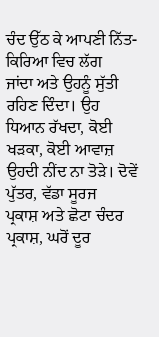ਚੰਦ ਉੱਠ ਕੇ ਆਪਣੀ ਨਿੱਤ-ਕਿਰਿਆ ਵਿਚ ਲੱਗ
ਜਾਂਦਾ ਅਤੇ ਉਹਨੂੰ ਸੁੱਤੀ ਰਹਿਣ ਦਿੰਦਾ। ਉਹ
ਧਿਆਨ ਰੱਖਦਾ, ਕੋਈ ਖੜਕਾ, ਕੋਈ ਆਵਾਜ਼
ਉਹਦੀ ਨੀਂਦ ਨਾ ਤੋੜੇ। ਦੋਵੇਂ ਪੁੱਤਰ, ਵੱਡਾ ਸੂਰਜ
ਪ੍ਰਕਾਸ਼ ਅਤੇ ਛੋਟਾ ਚੰਦਰ ਪ੍ਰਕਾਸ਼, ਘਰੋਂ ਦੂਰ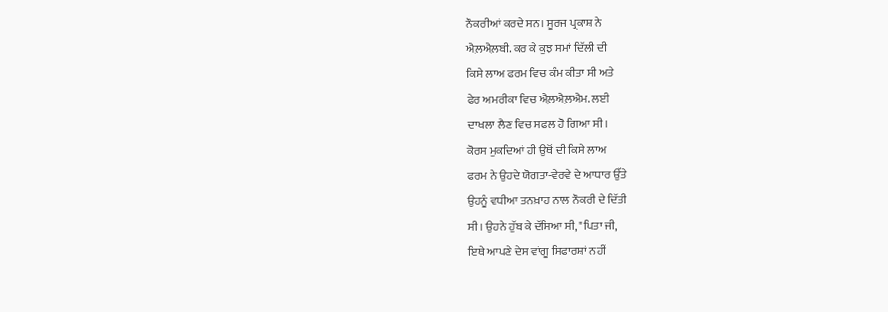ਨੌਕਰੀਆਂ ਕਰਦੇ ਸਨ। ਸੂਰਜ ਪ੍ਰਕਾਸ਼ ਨੇ
ਐਲ਼ਐਲ਼ਬੀ. ਕਰ ਕੇ ਕੁਝ ਸਮਾਂ ਦਿੱਲੀ ਦੀ
ਕਿਸੇ ਲਾਅ ਫਰਮ ਵਿਚ ਕੰਮ ਕੀਤਾ ਸੀ ਅਤੇ
ਫੇਰ ਅਮਰੀਕਾ ਵਿਚ ਐਲ਼ਐਲ਼ਐਮ. ਲਈ
ਦਾਖਲਾ ਲੈਣ ਵਿਚ ਸਫਲ ਹੋ ਗਿਆ ਸੀ।
ਕੋਰਸ ਮੁਕਦਿਆਂ ਹੀ ਉਥੋਂ ਦੀ ਕਿਸੇ ਲਾਅ
ਫਰਮ ਨੇ ਉਹਦੇ ਯੋਗਤਾ-ਵੇਰਵੇ ਦੇ ਆਧਾਰ ਉੱਤੇ
ਉਹਨੂੰ ਵਧੀਆ ਤਨਖ਼ਾਹ ਨਾਲ ਨੌਕਰੀ ਦੇ ਦਿੱਤੀ
ਸੀ। ਉਹਨੇ ਹੁੱਬ ਕੇ ਦੱਸਿਆ ਸੀ, "ਪਿਤਾ ਜੀ,
ਇਥੇ ਆਪਣੇ ਦੇਸ ਵਾਂਗੂ ਸਿਫਾਰਸ਼ਾਂ ਨਹੀਂ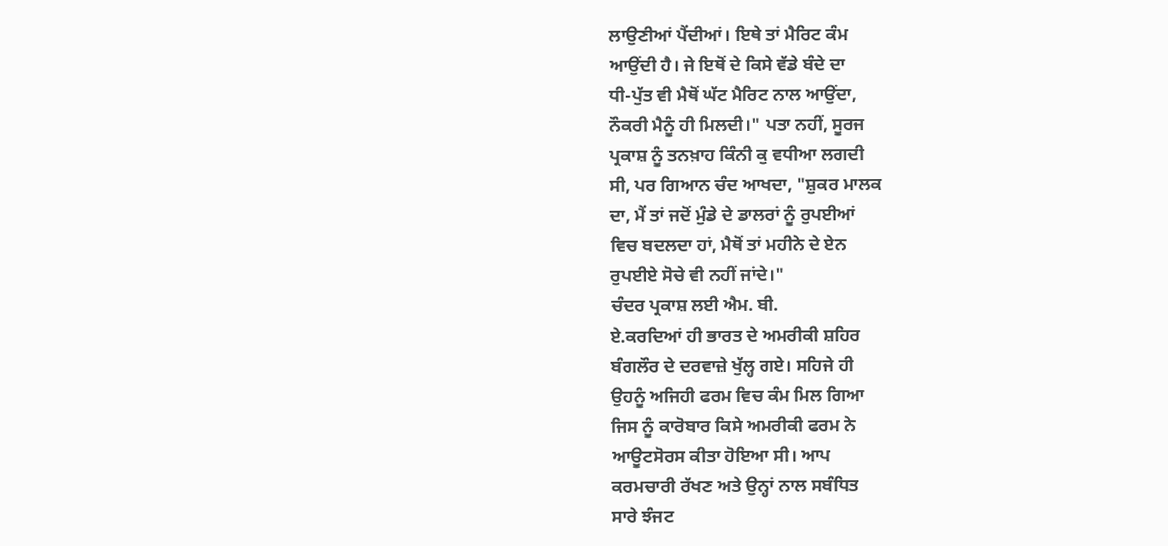ਲਾਉਣੀਆਂ ਪੈਂਦੀਆਂ। ਇਥੇ ਤਾਂ ਮੈਰਿਟ ਕੰਮ
ਆਉਂਦੀ ਹੈ। ਜੇ ਇਥੋਂ ਦੇ ਕਿਸੇ ਵੱਡੇ ਬੰਦੇ ਦਾ
ਧੀ-ਪੁੱਤ ਵੀ ਮੈਥੋਂ ਘੱਟ ਮੈਰਿਟ ਨਾਲ ਆਉਂਦਾ,
ਨੌਕਰੀ ਮੈਨੂੰ ਹੀ ਮਿਲਦੀ।" ਪਤਾ ਨਹੀਂ, ਸੂਰਜ
ਪ੍ਰਕਾਸ਼ ਨੂੰ ਤਨਖ਼ਾਹ ਕਿੰਨੀ ਕੁ ਵਧੀਆ ਲਗਦੀ
ਸੀ, ਪਰ ਗਿਆਨ ਚੰਦ ਆਖਦਾ, "ਸ਼ੁਕਰ ਮਾਲਕ
ਦਾ, ਮੈਂ ਤਾਂ ਜਦੋਂ ਮੁੰਡੇ ਦੇ ਡਾਲਰਾਂ ਨੂੰ ਰੁਪਈਆਂ
ਵਿਚ ਬਦਲਦਾ ਹਾਂ, ਮੈਥੋਂ ਤਾਂ ਮਹੀਨੇ ਦੇ ਏਨ
ਰੁਪਈਏ ਸੋਚੇ ਵੀ ਨਹੀਂ ਜਾਂਦੇ।"
ਚੰਦਰ ਪ੍ਰਕਾਸ਼ ਲਈ ਐਮ. ਬੀ.
ਏ.ਕਰਦਿਆਂ ਹੀ ਭਾਰਤ ਦੇ ਅਮਰੀਕੀ ਸ਼ਹਿਰ
ਬੰਗਲੌਰ ਦੇ ਦਰਵਾਜ਼ੇ ਖੁੱਲ੍ਹ ਗਏ। ਸਹਿਜੇ ਹੀ
ਉਹਨੂੰ ਅਜਿਹੀ ਫਰਮ ਵਿਚ ਕੰਮ ਮਿਲ ਗਿਆ
ਜਿਸ ਨੂੰ ਕਾਰੋਬਾਰ ਕਿਸੇ ਅਮਰੀਕੀ ਫਰਮ ਨੇ
ਆਊਟਸੋਰਸ ਕੀਤਾ ਹੋਇਆ ਸੀ। ਆਪ
ਕਰਮਚਾਰੀ ਰੱਖਣ ਅਤੇ ਉਨ੍ਹਾਂ ਨਾਲ ਸਬੰਧਿਤ
ਸਾਰੇ ਝੰਜਟ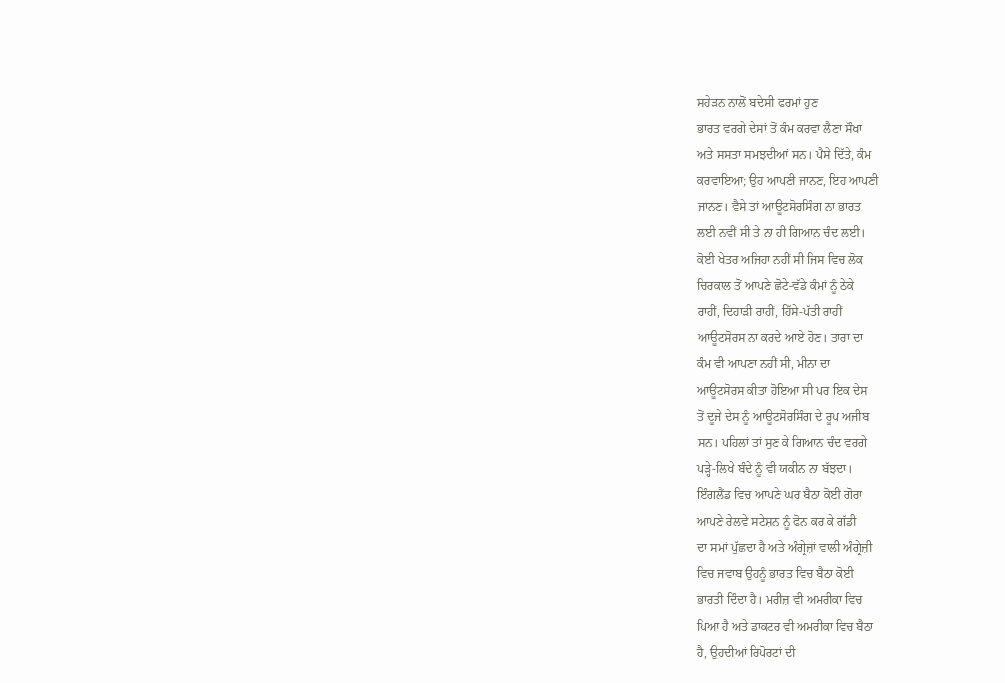ਸਹੇੜਨ ਨਾਲੋਂ ਬਦੇਸੀ ਫਰਮਾਂ ਹੁਣ
ਭਾਰਤ ਵਰਗੇ ਦੇਸਾਂ ਤੋਂ ਕੰਮ ਕਰਵਾ ਲੈਣਾ ਸੌਖਾ
ਅਤੇ ਸਸਤਾ ਸਮਝਦੀਆਂ ਸਨ। ਪੈਸੇ ਦਿੱਤੇ, ਕੰਮ
ਕਰਵਾਇਆ; ਉਹ ਆਪਣੀ ਜਾਨਣ, ਇਹ ਆਪਣੀ
ਜਾਨਣ। ਵੈਸੇ ਤਾਂ ਆਊਟਸੋਰਸਿੰਗ ਨਾ ਭਾਰਤ
ਲਈ ਨਵੀਂ ਸੀ ਤੇ ਨਾ ਹੀ ਗਿਆਨ ਚੰਦ ਲਈ।
ਕੋਈ ਖੇਤਰ ਅਜਿਹਾ ਨਹੀਂ ਸੀ ਜਿਸ ਵਿਚ ਲੋਕ
ਚਿਰਕਾਲ ਤੋਂ ਆਪਣੇ ਛੋਟੇ-ਵੱਡੇ ਕੰਮਾਂ ਨੂੰ ਠੇਕੇ
ਰਾਹੀਂ, ਦਿਹਾੜੀ ਰਾਹੀਂ, ਹਿੱਸੇ-ਪੱਤੀ ਰਾਹੀਂ
ਆਊਟਸੋਰਸ ਨਾ ਕਰਦੇ ਆਏ ਹੋਣ। ਤਾਰਾ ਦਾ
ਕੰਮ ਵੀ ਆਪਣਾ ਨਹੀਂ ਸੀ, ਮੀਨਾ ਦਾ
ਆਊਟਸੋਰਸ ਕੀਤਾ ਹੋਇਆ ਸੀ ਪਰ ਇਕ ਦੇਸ
ਤੋਂ ਦੂਜੇ ਦੇਸ ਨੂੰ ਆਊਟਸੋਰਸਿੰਗ ਦੇ ਰੂਪ ਅਜੀਬ
ਸਨ। ਪਹਿਲਾਂ ਤਾਂ ਸੁਣ ਕੇ ਗਿਆਨ ਚੰਦ ਵਰਗੇ
ਪੜ੍ਹੇ-ਲਿਖੇ ਬੰਦੇ ਨੂੰ ਵੀ ਯਕੀਨ ਨਾ ਬੱਝਦਾ।
ਇੰਗਲੈਂਡ ਵਿਚ ਆਪਣੇ ਘਰ ਬੈਠਾ ਕੋਈ ਗੋਰਾ
ਆਪਣੇ ਰੇਲਵੇ ਸਟੇਸ਼ਨ ਨੂੰ ਫੋਨ ਕਰ ਕੇ ਗੱਡੀ
ਦਾ ਸਮਾਂ ਪੁੱਛਦਾ ਹੈ ਅਤੇ ਅੰਗ੍ਰੇਜ਼ਾਂ ਵਾਲੀ ਅੰਗ੍ਰੇਜ਼ੀ
ਵਿਚ ਜਵਾਬ ਉਹਨੂੰ ਭਾਰਤ ਵਿਚ ਬੈਠਾ ਕੋਈ
ਭਾਰਤੀ ਦਿੰਦਾ ਹੈ। ਮਰੀਜ਼ ਵੀ ਅਮਰੀਕਾ ਵਿਚ
ਪਿਆ ਹੈ ਅਤੇ ਡਾਕਟਰ ਵੀ ਅਮਰੀਕਾ ਵਿਚ ਬੈਠਾ
ਹੈ, ਉਹਦੀਆਂ ਰਿਪੋਰਟਾਂ ਦੀ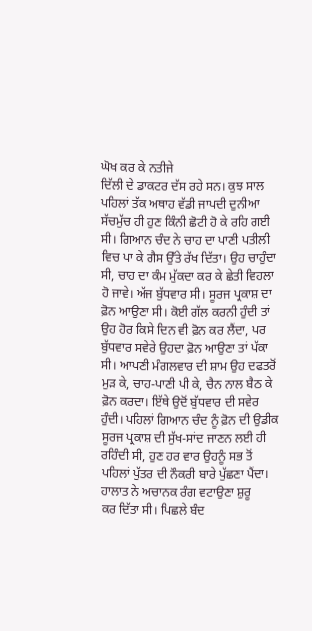ਘੋਖ ਕਰ ਕੇ ਨਤੀਜੇ
ਦਿੱਲੀ ਦੇ ਡਾਕਟਰ ਦੱਸ ਰਹੇ ਸਨ। ਕੁਝ ਸਾਲ
ਪਹਿਲਾਂ ਤੱਕ ਅਥਾਹ ਵੱਡੀ ਜਾਪਦੀ ਦੁਨੀਆ
ਸੱਚਮੁੱਚ ਹੀ ਹੁਣ ਕਿੰਨੀ ਛੋਟੀ ਹੋ ਕੇ ਰਹਿ ਗਈ
ਸੀ। ਗਿਆਨ ਚੰਦ ਨੇ ਚਾਹ ਦਾ ਪਾਣੀ ਪਤੀਲੀ
ਵਿਚ ਪਾ ਕੇ ਗੈਸ ਉੱਤੇ ਰੱਖ ਦਿੱਤਾ। ਉਹ ਚਾਹੁੰਦਾ
ਸੀ, ਚਾਹ ਦਾ ਕੰਮ ਮੁੱਕਦਾ ਕਰ ਕੇ ਛੇਤੀ ਵਿਹਲਾ
ਹੋ ਜਾਵੇ। ਅੱਜ ਬੁੱਧਵਾਰ ਸੀ। ਸੂਰਜ ਪ੍ਰਕਾਸ਼ ਦਾ
ਫ਼ੋਨ ਆਉਣਾ ਸੀ। ਕੋਈ ਗੱਲ ਕਰਨੀ ਹੁੰਦੀ ਤਾਂ
ਉਹ ਹੋਰ ਕਿਸੇ ਦਿਨ ਵੀ ਫ਼ੋਨ ਕਰ ਲੈਂਦਾ, ਪਰ
ਬੁੱਧਵਾਰ ਸਵੇਰੇ ਉਹਦਾ ਫ਼ੋਨ ਆਉਣਾ ਤਾਂ ਪੱਕਾ
ਸੀ। ਆਪਣੀ ਮੰਗਲਵਾਰ ਦੀ ਸ਼ਾਮ ਉਹ ਦਫਤਰੋਂ
ਮੁੜ ਕੇ, ਚਾਹ-ਪਾਣੀ ਪੀ ਕੇ, ਚੈਨ ਨਾਲ ਬੈਠ ਕੇ
ਫ਼ੋਨ ਕਰਦਾ। ਇੱਥੇ ਉਦੋਂ ਬੁੱਧਵਾਰ ਦੀ ਸਵੇਰ
ਹੁੰਦੀ। ਪਹਿਲਾਂ ਗਿਆਨ ਚੰਦ ਨੂੰ ਫ਼ੋਨ ਦੀ ਉਡੀਕ
ਸੂਰਜ ਪ੍ਰਕਾਸ਼ ਦੀ ਸੁੱਖ-ਸਾਂਦ ਜਾਣਨ ਲਈ ਹੀ
ਰਹਿੰਦੀ ਸੀ, ਹੁਣ ਹਰ ਵਾਰ ਉਹਨੂੰ ਸਭ ਤੋਂ
ਪਹਿਲਾਂ ਪੁੱਤਰ ਦੀ ਨੌਕਰੀ ਬਾਰੇ ਪੁੱਛਣਾ ਪੈਂਦਾ।
ਹਾਲਾਤ ਨੇ ਅਚਾਨਕ ਰੰਗ ਵਟਾਉਣਾ ਸ਼ੁਰੂ
ਕਰ ਦਿੱਤਾ ਸੀ। ਪਿਛਲੇ ਬੰਦ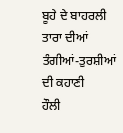ਬੂਹੇ ਦੇ ਬਾਹਰਲੀ
ਤਾਰਾ ਦੀਆਂ ਤੰਗੀਆਂ-ਤੁਰਸ਼ੀਆਂ ਦੀ ਕਹਾਣੀ
ਹੌਲੀ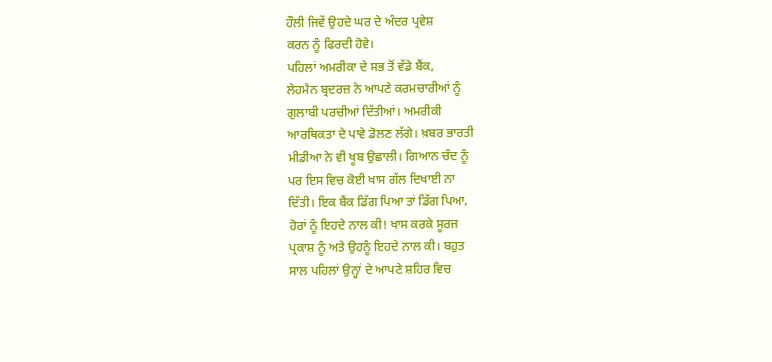ਹੌਲੀ ਜਿਵੇਂ ਉਹਦੇ ਘਰ ਦੇ ਅੰਦਰ ਪ੍ਰਵੇਸ਼
ਕਰਨ ਨੂੰ ਫਿਰਦੀ ਹੋਵੇ।
ਪਹਿਲਾਂ ਅਮਰੀਕਾ ਦੇ ਸਭ ਤੋਂ ਵੱਡੇ ਬੈਂਕ,
ਲੇਹਮੈਨ ਬ੍ਰਦਰਜ਼ ਨੇ ਆਪਣੇ ਕਰਮਚਾਰੀਆਂ ਨੂੰ
ਗੁਲਾਬੀ ਪਰਚੀਆਂ ਦਿੱਤੀਆਂ। ਅਮਰੀਕੀ
ਆਰਥਿਕਤਾ ਦੇ ਪਾਵੇ ਡੋਲਣ ਲੱਗੇ। ਖ਼ਬਰ ਭਾਰਤੀ
ਮੀਡੀਆ ਨੇ ਵੀ ਖੂਬ ਉਛਾਲੀ। ਗਿਆਨ ਚੰਦ ਨੂੰ
ਪਰ ਇਸ ਵਿਚ ਕੋਈ ਖਾਸ ਗੱਲ ਦਿਖਾਈ ਨਾ
ਦਿੱਤੀ। ਇਕ ਬੈਂਕ ਡਿੱਗ ਪਿਆ ਤਾਂ ਡਿੱਗ ਪਿਆ,
ਹੋਰਾਂ ਨੂੰ ਇਹਦੇ ਨਾਲ ਕੀ! ਖਾਸ ਕਰਕੇ ਸੂਰਜ
ਪ੍ਰਕਾਸ਼ ਨੂੰ ਅਤੇ ਉਹਨੂੰ ਇਹਦੇ ਨਾਲ ਕੀ। ਬਹੁਤ
ਸਾਲ ਪਹਿਲਾਂ ਉਨ੍ਹਾਂ ਦੇ ਆਪਣੇ ਸ਼ਹਿਰ ਵਿਚ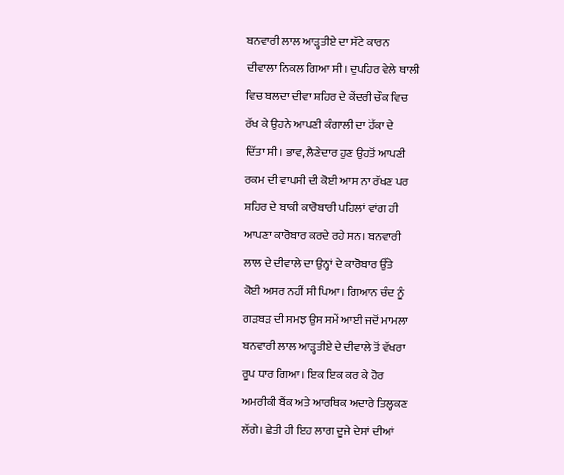ਬਨਵਾਰੀ ਲਾਲ ਆੜ੍ਹਤੀਏ ਦਾ ਸੱਟੇ ਕਾਰਨ
ਦੀਵਾਲਾ ਨਿਕਲ ਗਿਆ ਸੀ। ਦੁਪਹਿਰ ਵੇਲੇ ਥਾਲੀ
ਵਿਚ ਬਲਦਾ ਦੀਵਾ ਸ਼ਹਿਰ ਦੇ ਕੇਂਦਰੀ ਚੌਕ ਵਿਚ
ਰੱਖ ਕੇ ਉਹਨੇ ਆਪਣੀ ਕੰਗਾਲੀ ਦਾ ਹੋੱਕਾ ਦੇ
ਦਿੱਤਾ ਸੀ। ਭਾਵ, ਲੈਣੇਦਾਰ ਹੁਣ ਉਹਤੋਂ ਆਪਣੀ
ਰਕਮ ਦੀ ਵਾਪਸੀ ਦੀ ਕੋਈ ਆਸ ਨਾ ਰੱਖਣ ਪਰ
ਸ਼ਹਿਰ ਦੇ ਬਾਕੀ ਕਾਰੋਬਾਰੀ ਪਹਿਲਾਂ ਵਾਂਗ ਹੀ
ਆਪਣਾ ਕਾਰੋਬਾਰ ਕਰਦੇ ਰਹੇ ਸਨ। ਬਨਵਾਰੀ
ਲਾਲ ਦੇ ਦੀਵਾਲੇ ਦਾ ਉਨ੍ਹਾਂ ਦੇ ਕਾਰੋਬਾਰ ਉੱਤੇ
ਕੋਈ ਅਸਰ ਨਹੀਂ ਸੀ ਪਿਆ। ਗਿਆਨ ਚੰਦ ਨੂੰ
ਗੜਬੜ ਦੀ ਸਮਝ ਉਸ ਸਮੇਂ ਆਈ ਜਦੋਂ ਮਾਮਲਾ
ਬਨਵਾਰੀ ਲਾਲ ਆੜ੍ਹਤੀਏ ਦੇ ਦੀਵਾਲੇ ਤੋਂ ਵੱਖਰਾ
ਰੂਪ ਧਾਰ ਗਿਆ। ਇਕ ਇਕ ਕਰ ਕੇ ਹੋਰ
ਅਮਰੀਕੀ ਬੈਂਕ ਅਤੇ ਆਰਥਿਕ ਅਦਾਰੇ ਤਿਲ੍ਹਕਣ
ਲੱਗੇ। ਛੇਤੀ ਹੀ ਇਹ ਲਾਗ ਦੂਜੇ ਦੇਸਾਂ ਦੀਆਂ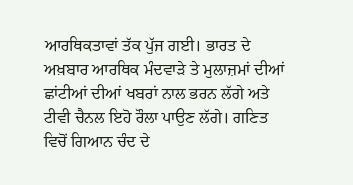ਆਰਥਿਕਤਾਵਾਂ ਤੱਕ ਪੁੱਜ ਗਈ। ਭਾਰਤ ਦੇ
ਅਖ਼ਬਾਰ ਆਰਥਿਕ ਮੰਦਵਾੜੇ ਤੇ ਮੁਲਾਜ਼ਮਾਂ ਦੀਆਂ
ਛਾਂਟੀਆਂ ਦੀਆਂ ਖਬਰਾਂ ਨਾਲ ਭਰਨ ਲੱਗੇ ਅਤੇ
ਟੀਵੀ ਚੈਨਲ ਇਹੋ ਰੌਲਾ ਪਾਉਣ ਲੱਗੇ। ਗਣਿਤ
ਵਿਚੋਂ ਗਿਆਨ ਚੰਦ ਦੇ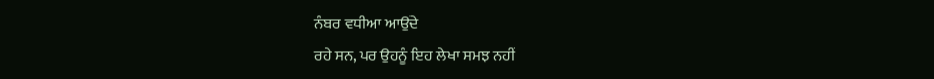ਨੰਬਰ ਵਧੀਆ ਆਉਂਦੇ
ਰਹੇ ਸਨ, ਪਰ ਉਹਨੂੰ ਇਹ ਲੇਖਾ ਸਮਝ ਨਹੀਂ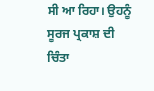ਸੀ ਆ ਰਿਹਾ। ਉਹਨੂੰ ਸੂਰਜ ਪ੍ਰਕਾਸ਼ ਦੀ ਚਿੰਤਾ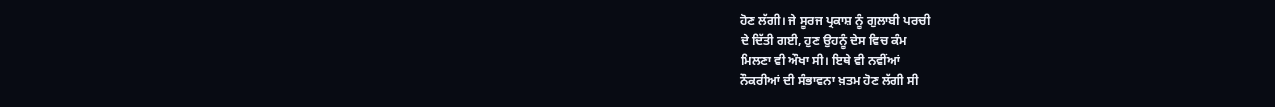ਹੋਣ ਲੱਗੀ। ਜੇ ਸੂਰਜ ਪ੍ਰਕਾਸ਼ ਨੂੰ ਗੁਲਾਬੀ ਪਰਚੀ
ਦੇ ਦਿੱਤੀ ਗਈ, ਹੁਣ ਉਹਨੂੰ ਦੇਸ ਵਿਚ ਕੰਮ
ਮਿਲਣਾ ਵੀ ਔਖਾ ਸੀ। ਇਥੇ ਵੀ ਨਵੀਂਆਂ
ਨੌਕਰੀਆਂ ਦੀ ਸੰਭਾਵਨਾ ਖ਼ਤਮ ਹੋਣ ਲੱਗੀ ਸੀ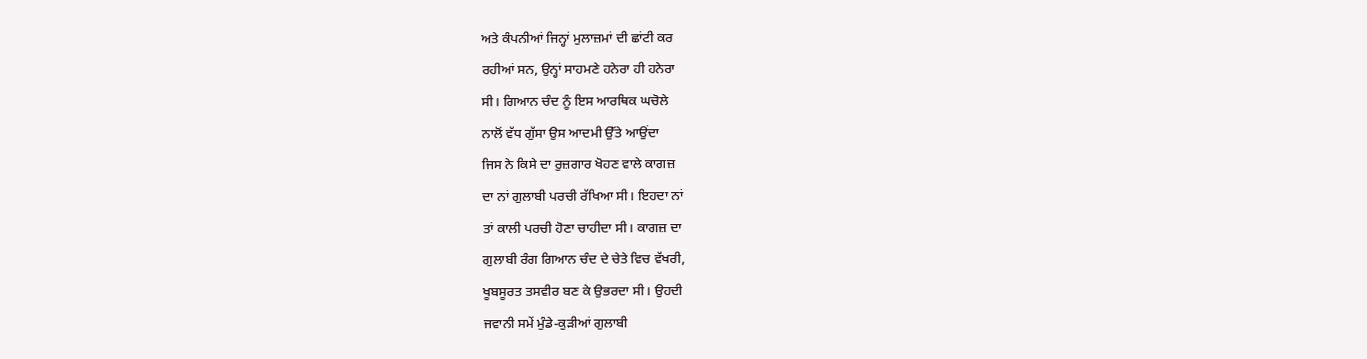ਅਤੇ ਕੰਪਨੀਆਂ ਜਿਨ੍ਹਾਂ ਮੁਲਾਜ਼ਮਾਂ ਦੀ ਛਾਂਟੀ ਕਰ
ਰਹੀਆਂ ਸਨ, ਉਨ੍ਹਾਂ ਸਾਹਮਣੇ ਹਨੇਰਾ ਹੀ ਹਨੇਰਾ
ਸੀ। ਗਿਆਨ ਚੰਦ ਨੂੰ ਇਸ ਆਰਥਿਕ ਘਚੋਲੇ
ਨਾਲੋਂ ਵੱਧ ਗੁੱਸਾ ਉਸ ਆਦਮੀ ਉੱਤੇ ਆਉਂਦਾ
ਜਿਸ ਨੇ ਕਿਸੇ ਦਾ ਰੁਜ਼ਗਾਰ ਖੋਹਣ ਵਾਲੇ ਕਾਗਜ਼
ਦਾ ਨਾਂ ਗੁਲਾਬੀ ਪਰਚੀ ਰੱਖਿਆ ਸੀ। ਇਹਦਾ ਨਾਂ
ਤਾਂ ਕਾਲੀ ਪਰਚੀ ਹੋਣਾ ਚਾਹੀਦਾ ਸੀ। ਕਾਗਜ਼ ਦਾ
ਗੁਲਾਬੀ ਰੰਗ ਗਿਆਨ ਚੰਦ ਦੇ ਚੇਤੇ ਵਿਚ ਵੱਖਰੀ,
ਖੂਬਸੂਰਤ ਤਸਵੀਰ ਬਣ ਕੇ ਉਭਰਦਾ ਸੀ। ਉਹਦੀ
ਜਵਾਨੀ ਸਮੇਂ ਮੁੰਡੇ-ਕੁੜੀਆਂ ਗੁਲਾਬੀ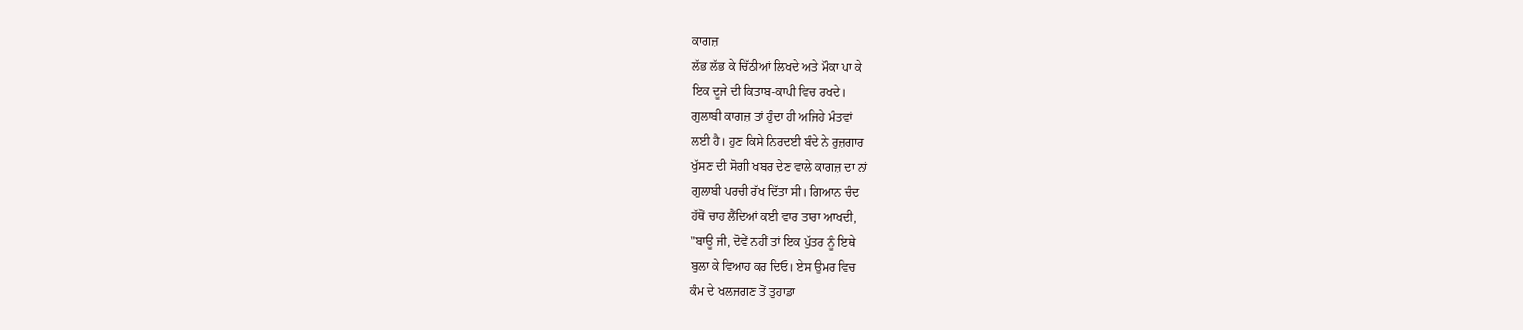ਕਾਗਜ਼
ਲੱਭ ਲੱਭ ਕੇ ਚਿੱਠੀਆਂ ਲਿਖਦੇ ਅਤੇ ਮੌਕਾ ਪਾ ਕੇ
ਇਕ ਦੂਜੇ ਦੀ ਕਿਤਾਬ-ਕਾਪੀ ਵਿਚ ਰਖਦੇ।
ਗੁਲਾਬੀ ਕਾਗਜ਼ ਤਾਂ ਹੁੰਦਾ ਹੀ ਅਜਿਹੇ ਮੰਤਵਾਂ
ਲਈ ਹੈ। ਹੁਣ ਕਿਸੇ ਨਿਰਦਈ ਬੰਦੇ ਨੇ ਰੁਜ਼ਗਾਰ
ਖੁੱਸਣ ਦੀ ਸੋਗੀ ਖਬਰ ਦੇਣ ਵਾਲੇ ਕਾਗਜ਼ ਦਾ ਨਾਂ
ਗੁਲਾਬੀ ਪਰਚੀ ਰੱਖ ਦਿੱਤਾ ਸੀ। ਗਿਆਨ ਚੰਦ
ਹੱਥੋਂ ਚਾਹ ਲੈਂਦਿਆਂ ਕਈ ਵਾਰ ਤਾਰਾ ਆਖਦੀ,
"ਬਾਊ ਜੀ, ਦੋਵੇਂ ਨਹੀਂ ਤਾਂ ਇਕ ਪੁੱਤਰ ਨੂੰ ਇਥੇ
ਬੁਲਾ ਕੇ ਵਿਆਹ ਕਰ ਦਿਓ। ਏਸ ਉਮਰ ਵਿਚ
ਕੰਮ ਦੇ ਖਲਜਗਣ ਤੋਂ ਤੁਹਾਡਾ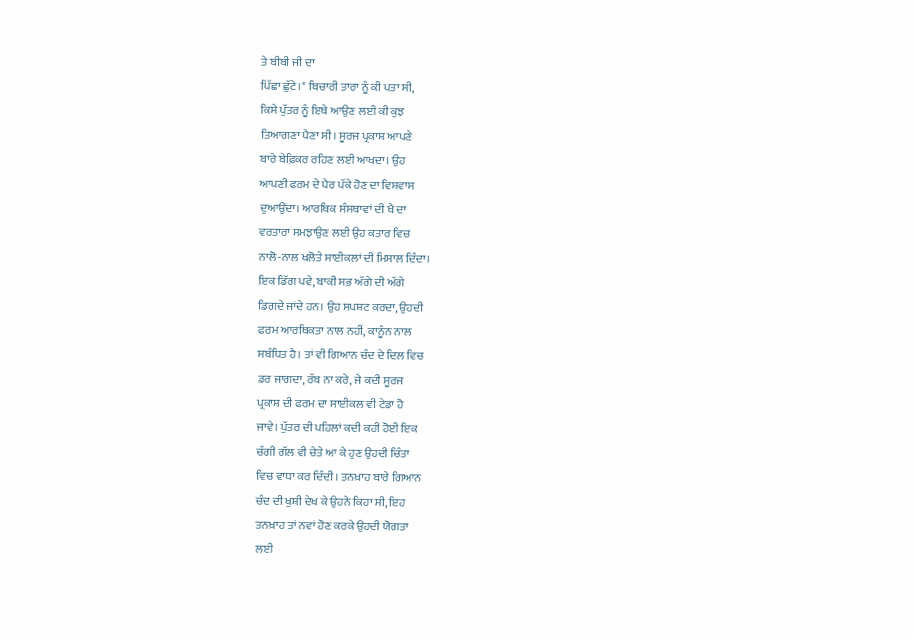ਤੇ ਬੀਬੀ ਜੀ ਦਾ
ਪਿੱਛਾ ਛੁੱਟੇ।" ਬਿਚਾਰੀ ਤਾਰਾ ਨੂੰ ਕੀ ਪਤਾ ਸੀ,
ਕਿਸੇ ਪੁੱਤਰ ਨੂੰ ਇਥੇ ਆਉਣ ਲਈ ਕੀ ਕੁਝ
ਤਿਆਗਣਾ ਪੈਣਾ ਸੀ। ਸੂਰਜ ਪ੍ਰਕਾਸ਼ ਆਪਣੇ
ਬਾਰੇ ਬੇਫ਼ਿਕਰ ਰਹਿਣ ਲਈ ਆਖਦਾ। ਉਹ
ਆਪਣੀ ਫਰਮ ਦੇ ਪੈਰ ਪੱਕੇ ਹੋਣ ਦਾ ਵਿਸ਼ਵਾਸ
ਦੁਆਉਂਦਾ। ਆਰਥਿਕ ਸੰਸਥਾਵਾਂ ਦੀ ਖੈ ਦਾ
ਵਰਤਾਰਾ ਸਮਝਾਉਣ ਲਈ ਉਹ ਕਤਾਰ ਵਿਚ
ਨਾਲੋ-ਨਾਲ ਖਲੋਤੇ ਸਾਈਕਲਾਂ ਦੀ ਮਿਸਾਲ ਦਿੰਦਾ।
ਇਕ ਡਿੱਗ ਪਵੇ, ਬਾਕੀ ਸਭ ਅੱਗੇ ਦੀ ਅੱਗੇ
ਡਿਗਦੇ ਜਾਂਦੇ ਹਨ। ਉਹ ਸਪਸ਼ਟ ਕਰਦਾ, ਉਹਦੀ
ਫਰਮ ਆਰਥਿਕਤਾ ਨਾਲ ਨਹੀਂ, ਕਾਨੂੰਨ ਨਾਲ
ਸਬੰਧਿਤ ਹੈ। ਤਾਂ ਵੀ ਗਿਆਨ ਚੰਦ ਦੇ ਦਿਲ ਵਿਚ
ਡਰ ਜਾਗਦਾ, ਰੱਬ ਨਾ ਕਰੇ, ਜੇ ਕਦੀ ਸੂਰਜ
ਪ੍ਰਕਾਸ਼ ਦੀ ਫਰਮ ਦਾ ਸਾਈਕਲ ਵੀ ਟੇਡਾ ਹੋ
ਜਾਵੇ। ਪੁੱਤਰ ਦੀ ਪਹਿਲਾਂ ਕਦੀ ਕਹੀ ਹੋਈ ਇਕ
ਚੰਗੀ ਗੱਲ ਵੀ ਚੇਤੇ ਆ ਕੇ ਹੁਣ ਉਹਦੀ ਚਿੰਤਾ
ਵਿਚ ਵਾਧਾ ਕਰ ਦਿੰਦੀ। ਤਨਖ਼ਾਹ ਬਾਰੇ ਗਿਆਨ
ਚੰਦ ਦੀ ਖੁਸ਼ੀ ਦੇਖ ਕੇ ਉਹਨੇ ਕਿਹਾ ਸੀ, ਇਹ
ਤਨਖ਼ਾਹ ਤਾਂ ਨਵਾਂ ਹੋਣ ਕਰਕੇ ਉਹਦੀ ਯੋਗਤਾ
ਲਈ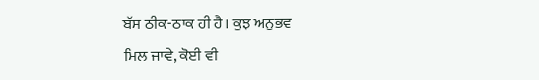ਬੱਸ ਠੀਕ-ਠਾਕ ਹੀ ਹੈ। ਕੁਝ ਅਨੁਭਵ
ਮਿਲ ਜਾਵੇ, ਕੋਈ ਵੀ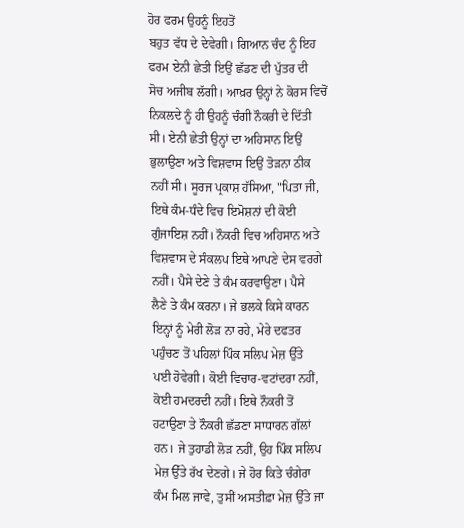ਹੋਰ ਫਰਮ ਉਹਨੂੰ ਇਹਤੋਂ
ਬਹੁਤ ਵੱਧ ਦੇ ਦੇਵੇਗੀ। ਗਿਆਨ ਚੰਦ ਨੂੰ ਇਹ
ਫਰਮ ਏਨੀ ਛੇਤੀ ਇਉਂ ਛੱਡਣ ਦੀ ਪੁੱਤਰ ਦੀ
ਸੋਚ ਅਜੀਬ ਲੱਗੀ। ਆਖ਼ਰ ਉਨ੍ਹਾਂ ਨੇ ਕੋਰਸ ਵਿਚੋਂ
ਨਿਕਲਦੇ ਨੂੰ ਹੀ ਉਹਨੂੰ ਚੰਗੀ ਨੌਕਰੀ ਦੇ ਦਿੱਤੀ
ਸੀ। ਏਨੀ ਛੇਤੀ ਉਨ੍ਹਾਂ ਦਾ ਅਹਿਸਾਨ ਇਉਂ
ਭੁਲਾਉਣਾ ਅਤੇ ਵਿਸ਼ਵਾਸ ਇਉਂ ਤੋੜਨਾ ਠੀਕ
ਨਹੀਂ ਸੀ। ਸੂਰਜ ਪ੍ਰਕਾਸ਼ ਹੱਸਿਆ, "ਪਿਤਾ ਜੀ,
ਇਥੇ ਕੰਮ-ਧੰਦੇ ਵਿਚ ਇਮੋਸ਼ਨਾਂ ਦੀ ਕੋਈ
ਗੁੰਜਾਇਸ਼ ਨਹੀਂ। ਨੌਕਰੀ ਵਿਚ ਅਹਿਸਾਨ ਅਤੇ
ਵਿਸ਼ਵਾਸ ਦੇ ਸੰਕਲਪ ਇਥੇ ਆਪਣੇ ਦੇਸ ਵਰਗੇ
ਨਹੀਂ। ਪੈਸੇ ਦੇਣੇ ਤੇ ਕੰਮ ਕਰਵਾਉਣਾ। ਪੈਸੇ
ਲੈਣੇ ਤੇ ਕੰਮ ਕਰਨਾ। ਜੇ ਭਲਕੇ ਕਿਸੇ ਕਾਰਨ
ਇਨ੍ਹਾਂ ਨੂੰ ਮੇਰੀ ਲੋੜ ਨਾ ਰਹੇ, ਮੇਰੇ ਦਫਤਰ
ਪਹੁੰਚਣ ਤੋਂ ਪਹਿਲਾਂ ਪਿੰਕ ਸਲਿਪ ਮੇਜ਼ ਉੱਤੇ
ਪਈ ਹੋਵੇਗੀ। ਕੋਈ ਵਿਚਾਰ-ਵਟਾਂਦਰਾ ਨਹੀਂ,
ਕੋਈ ਹਮਦਰਦੀ ਨਹੀਂ। ਇਥੇ ਨੌਕਰੀ ਤੋਂ
ਹਟਾਉਣਾ ਤੇ ਨੌਕਰੀ ਛੱਡਣਾ ਸਾਧਾਰਨ ਗੱਲਾਂ
ਹਨ। ਜੇ ਤੁਹਾਡੀ ਲੋੜ ਨਹੀਂ, ਉਹ ਪਿੰਕ ਸਲਿਪ
ਮੇਜ਼ ਉੱਤੇ ਰੱਖ ਦੇਣਗੇ। ਜੇ ਹੋਰ ਕਿਤੇ ਚੰਗੇਰਾ
ਕੰਮ ਮਿਲ ਜਾਵੇ, ਤੁਸੀਂ ਅਸਤੀਫ਼ਾ ਮੇਜ਼ ਉੱਤੇ ਜਾ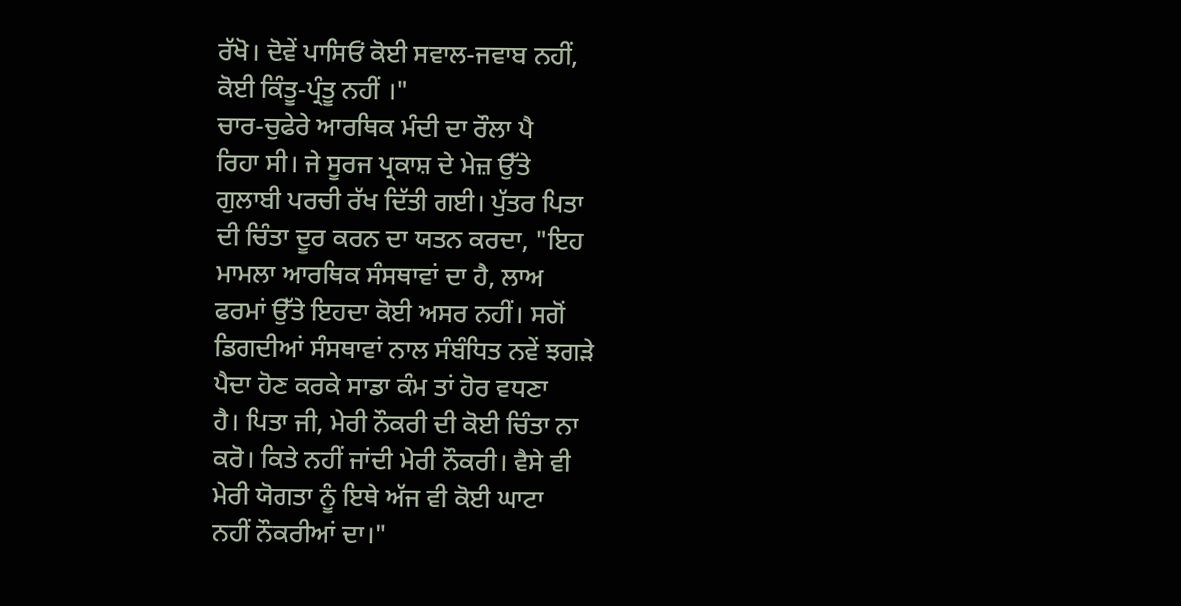ਰੱਖੋ। ਦੋਵੇਂ ਪਾਸਿਓਂ ਕੋਈ ਸਵਾਲ-ਜਵਾਬ ਨਹੀਂ,
ਕੋਈ ਕਿੰਤੂ-ਪ੍ਰੰਤੂ ਨਹੀਂ ।"
ਚਾਰ-ਚੁਫੇਰੇ ਆਰਥਿਕ ਮੰਦੀ ਦਾ ਰੌਲਾ ਪੈ
ਰਿਹਾ ਸੀ। ਜੇ ਸੂਰਜ ਪ੍ਰਕਾਸ਼ ਦੇ ਮੇਜ਼ ਉੱਤੇ
ਗੁਲਾਬੀ ਪਰਚੀ ਰੱਖ ਦਿੱਤੀ ਗਈ। ਪੁੱਤਰ ਪਿਤਾ
ਦੀ ਚਿੰਤਾ ਦੂਰ ਕਰਨ ਦਾ ਯਤਨ ਕਰਦਾ, "ਇਹ
ਮਾਮਲਾ ਆਰਥਿਕ ਸੰਸਥਾਵਾਂ ਦਾ ਹੈ, ਲਾਅ
ਫਰਮਾਂ ਉੱਤੇ ਇਹਦਾ ਕੋਈ ਅਸਰ ਨਹੀਂ। ਸਗੋਂ
ਡਿਗਦੀਆਂ ਸੰਸਥਾਵਾਂ ਨਾਲ ਸੰਬੰਧਿਤ ਨਵੇਂ ਝਗੜੇ
ਪੈਦਾ ਹੋਣ ਕਰਕੇ ਸਾਡਾ ਕੰਮ ਤਾਂ ਹੋਰ ਵਧਣਾ
ਹੈ। ਪਿਤਾ ਜੀ, ਮੇਰੀ ਨੌਕਰੀ ਦੀ ਕੋਈ ਚਿੰਤਾ ਨਾ
ਕਰੋ। ਕਿਤੇ ਨਹੀਂ ਜਾਂਦੀ ਮੇਰੀ ਨੌਕਰੀ। ਵੈਸੇ ਵੀ
ਮੇਰੀ ਯੋਗਤਾ ਨੂੰ ਇਥੇ ਅੱਜ ਵੀ ਕੋਈ ਘਾਟਾ
ਨਹੀਂ ਨੌਕਰੀਆਂ ਦਾ।"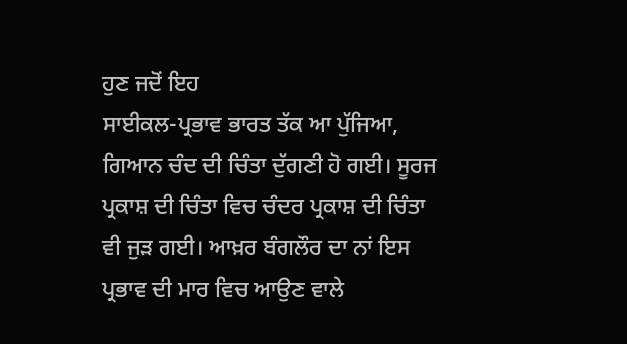ਹੁਣ ਜਦੋਂ ਇਹ
ਸਾਈਕਲ-ਪ੍ਰਭਾਵ ਭਾਰਤ ਤੱਕ ਆ ਪੁੱਜਿਆ,
ਗਿਆਨ ਚੰਦ ਦੀ ਚਿੰਤਾ ਦੁੱਗਣੀ ਹੋ ਗਈ। ਸੂਰਜ
ਪ੍ਰਕਾਸ਼ ਦੀ ਚਿੰਤਾ ਵਿਚ ਚੰਦਰ ਪ੍ਰਕਾਸ਼ ਦੀ ਚਿੰਤਾ
ਵੀ ਜੁੜ ਗਈ। ਆਖ਼ਰ ਬੰਗਲੌਰ ਦਾ ਨਾਂ ਇਸ
ਪ੍ਰਭਾਵ ਦੀ ਮਾਰ ਵਿਚ ਆਉਣ ਵਾਲੇ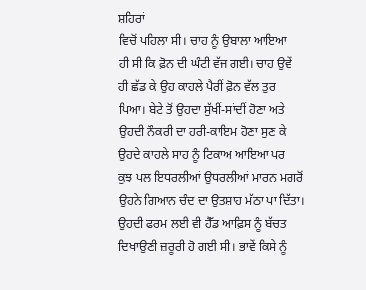ਸ਼ਹਿਰਾਂ
ਵਿਚੋਂ ਪਹਿਲਾ ਸੀ। ਚਾਹ ਨੂੰ ਉਬਾਲਾ ਆਇਆ
ਹੀ ਸੀ ਕਿ ਫ਼ੋਨ ਦੀ ਘੰਟੀ ਵੱਜ ਗਈ। ਚਾਹ ਉਵੇਂ
ਹੀ ਛੱਡ ਕੇ ਉਹ ਕਾਹਲੇ ਪੈਰੀਂ ਫ਼ੋਨ ਵੱਲ ਤੁਰ
ਪਿਆ। ਬੇਟੇ ਤੋਂ ਉਹਦਾ ਸੁੱਖੀਂ-ਸਾਂਦੀਂ ਹੋਣਾ ਅਤੇ
ਉਹਦੀ ਨੌਕਰੀ ਦਾ ਹਰੀ-ਕਾਇਮ ਹੋਣਾ ਸੁਣ ਕੇ
ਉਹਦੇ ਕਾਹਲੇ ਸਾਹ ਨੂੰ ਟਿਕਾਅ ਆਇਆ ਪਰ
ਕੁਝ ਪਲ ਇਧਰਲੀਆਂ ਉਧਰਲੀਆਂ ਮਾਰਨ ਮਗਰੋਂ
ਉਹਨੇ ਗਿਆਨ ਚੰਦ ਦਾ ਉਤਸ਼ਾਹ ਮੱਠਾ ਪਾ ਦਿੱਤਾ।
ਉਹਦੀ ਫਰਮ ਲਈ ਵੀ ਹੈੱਡ ਆਫ਼ਿਸ ਨੂੰ ਬੱਚਤ
ਦਿਖਾਉਣੀ ਜ਼ਰੂਰੀ ਹੋ ਗਈ ਸੀ। ਭਾਵੇਂ ਕਿਸੇ ਨੂੰ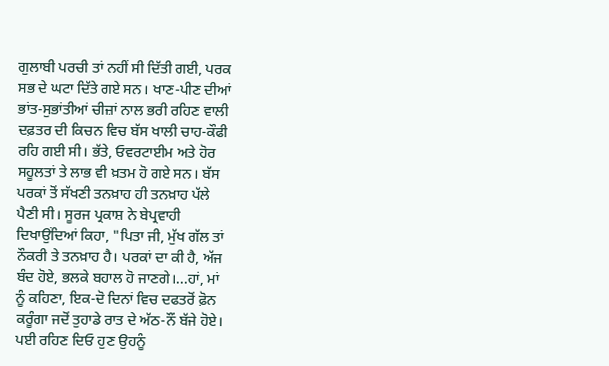ਗੁਲਾਬੀ ਪਰਚੀ ਤਾਂ ਨਹੀਂ ਸੀ ਦਿੱਤੀ ਗਈ, ਪਰਕ
ਸਭ ਦੇ ਘਟਾ ਦਿੱਤੇ ਗਏ ਸਨ। ਖਾਣ-ਪੀਣ ਦੀਆਂ
ਭਾਂਤ-ਸੁਭਾਂਤੀਆਂ ਚੀਜ਼ਾਂ ਨਾਲ ਭਰੀ ਰਹਿਣ ਵਾਲੀ
ਦਫ਼ਤਰ ਦੀ ਕਿਚਨ ਵਿਚ ਬੱਸ ਖਾਲੀ ਚਾਹ-ਕੌਫੀ
ਰਹਿ ਗਈ ਸੀ। ਭੱਤੇ, ਓਵਰਟਾਈਮ ਅਤੇ ਹੋਰ
ਸਹੂਲਤਾਂ ਤੇ ਲਾਭ ਵੀ ਖ਼ਤਮ ਹੋ ਗਏ ਸਨ। ਬੱਸ
ਪਰਕਾਂ ਤੋਂ ਸੱਖਣੀ ਤਨਖ਼ਾਹ ਹੀ ਤਨਖ਼ਾਹ ਪੱਲੇ
ਪੈਣੀ ਸੀ। ਸੂਰਜ ਪ੍ਰਕਾਸ਼ ਨੇ ਬੇਪ੍ਰਵਾਹੀ
ਦਿਖਾਉਂਦਿਆਂ ਕਿਹਾ, "ਪਿਤਾ ਜੀ, ਮੁੱਖ ਗੱਲ ਤਾਂ
ਨੌਕਰੀ ਤੇ ਤਨਖ਼ਾਹ ਹੈ। ਪਰਕਾਂ ਦਾ ਕੀ ਹੈ, ਅੱਜ
ਬੰਦ ਹੋਏ, ਭਲਕੇ ਬਹਾਲ ਹੋ ਜਾਣਗੇ।...ਹਾਂ, ਮਾਂ
ਨੂੰ ਕਹਿਣਾ, ਇਕ-ਦੋ ਦਿਨਾਂ ਵਿਚ ਦਫਤਰੋਂ ਫ਼ੋਨ
ਕਰੂੰਗਾ ਜਦੋਂ ਤੁਹਾਡੇ ਰਾਤ ਦੇ ਅੱਠ-ਨੌਂ ਬੱਜੇ ਹੋਏ।
ਪਈ ਰਹਿਣ ਦਿਓ ਹੁਣ ਉਹਨੂੰ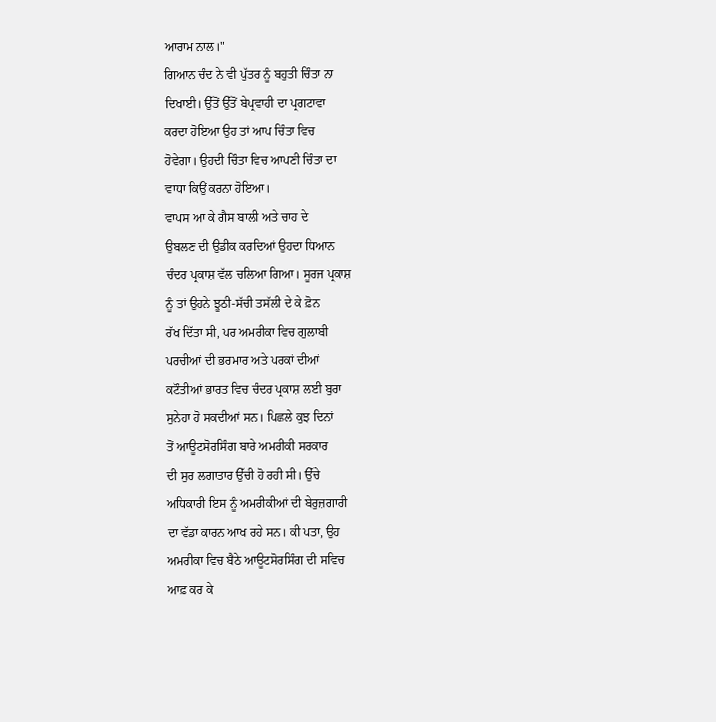ਆਰਾਮ ਨਾਲ।"
ਗਿਆਨ ਚੰਦ ਨੇ ਵੀ ਪੁੱਤਰ ਨੂੰ ਬਹੁਤੀ ਚਿੰਤਾ ਨਾ
ਦਿਖਾਈ। ਉੱਤੋਂ ਉੱਤੋਂ ਬੇਪ੍ਰਵਾਹੀ ਦਾ ਪ੍ਰਗਟਾਵਾ
ਕਰਦਾ ਹੋਇਆ ਉਹ ਤਾਂ ਆਪ ਚਿੰਤਾ ਵਿਚ
ਹੋਵੇਗਾ। ਉਹਦੀ ਚਿੰਤਾ ਵਿਚ ਆਪਣੀ ਚਿੰਤਾ ਦਾ
ਵਾਧਾ ਕਿਉਂ ਕਰਨਾ ਹੋਇਆ।
ਵਾਪਸ ਆ ਕੇ ਗੈਸ ਬਾਲੀ ਅਤੇ ਚਾਹ ਦੇ
ਉਬਲਣ ਦੀ ਉਡੀਕ ਕਰਦਿਆਂ ਉਹਦਾ ਧਿਆਨ
ਚੰਦਰ ਪ੍ਰਕਾਸ਼ ਵੱਲ ਚਲਿਆ ਗਿਆ। ਸੂਰਜ ਪ੍ਰਕਾਸ਼
ਨੂੰ ਤਾਂ ਉਹਨੇ ਝੂਠੀ-ਸੱਚੀ ਤਸੱਲੀ ਦੇ ਕੇ ਫ਼ੋਨ
ਰੱਖ ਦਿੱਤਾ ਸੀ, ਪਰ ਅਮਰੀਕਾ ਵਿਚ ਗੁਲਾਬੀ
ਪਰਚੀਆਂ ਦੀ ਭਰਮਾਰ ਅਤੇ ਪਰਕਾਂ ਦੀਆਂ
ਕਟੌਤੀਆਂ ਭਾਰਤ ਵਿਚ ਚੰਦਰ ਪ੍ਰਕਾਸ਼ ਲਈ ਬੁਰਾ
ਸੁਨੇਹਾ ਹੋ ਸਕਦੀਆਂ ਸਨ। ਪਿਛਲੇ ਕੁਝ ਦਿਨਾਂ
ਤੋਂ ਆਊਟਸੋਰਸਿੰਗ ਬਾਰੇ ਅਮਰੀਕੀ ਸਰਕਾਰ
ਦੀ ਸੁਰ ਲਗਾਤਾਰ ਉੱਚੀ ਹੋ ਰਹੀ ਸੀ। ਉੱਚੇ
ਅਧਿਕਾਰੀ ਇਸ ਨੂੰ ਅਮਰੀਕੀਆਂ ਦੀ ਬੇਰੁਜ਼ਗਾਰੀ
ਦਾ ਵੱਡਾ ਕਾਰਨ ਆਖ ਰਹੇ ਸਨ। ਕੀ ਪਤਾ, ਉਹ
ਅਮਰੀਕਾ ਵਿਚ ਬੈਠੇ ਆਊਟਸੋਰਸਿੰਗ ਦੀ ਸਵਿਚ
ਆਫ਼ ਕਰ ਕੇ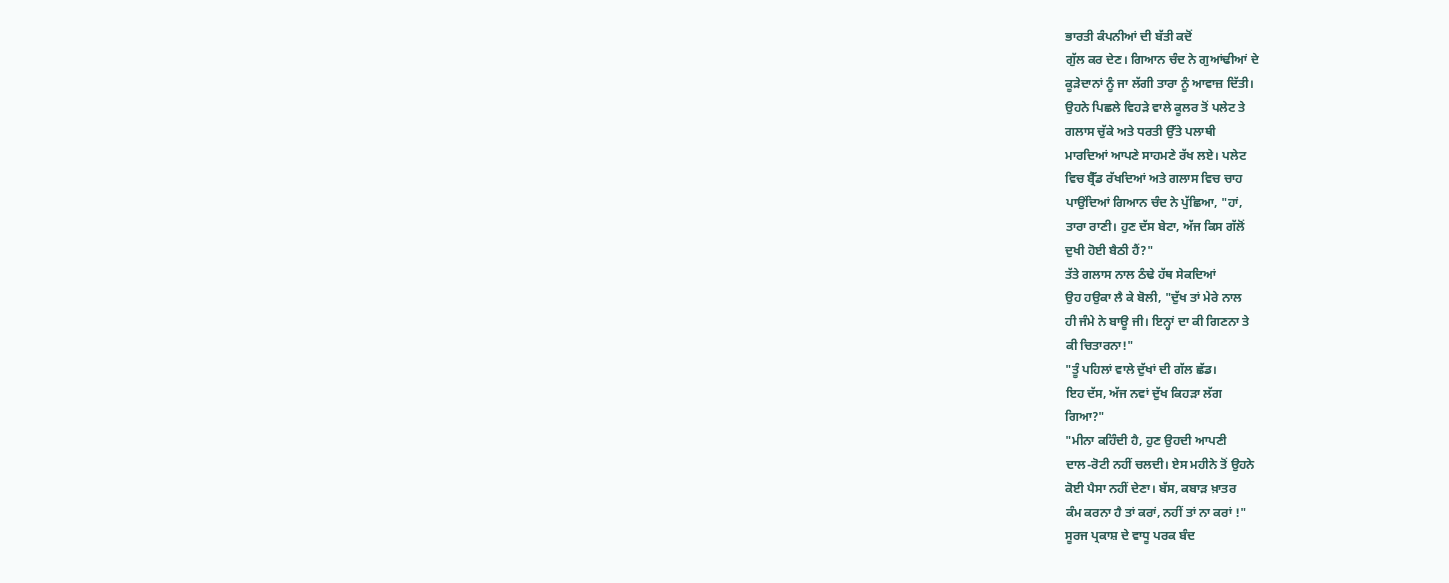ਭਾਰਤੀ ਕੰਪਨੀਆਂ ਦੀ ਬੱਤੀ ਕਦੋਂ
ਗੁੱਲ ਕਰ ਦੇਣ। ਗਿਆਨ ਚੰਦ ਨੇ ਗੁਆਂਢੀਆਂ ਦੇ
ਕੂੜੇਦਾਨਾਂ ਨੂੰ ਜਾ ਲੱਗੀ ਤਾਰਾ ਨੂੰ ਆਵਾਜ਼ ਦਿੱਤੀ।
ਉਹਨੇ ਪਿਛਲੇ ਵਿਹੜੇ ਵਾਲੇ ਕੂਲਰ ਤੋਂ ਪਲੇਟ ਤੇ
ਗਲਾਸ ਚੁੱਕੇ ਅਤੇ ਧਰਤੀ ਉੱਤੇ ਪਲਾਥੀ
ਮਾਰਦਿਆਂ ਆਪਣੇ ਸਾਹਮਣੇ ਰੱਖ ਲਏ। ਪਲੇਟ
ਵਿਚ ਬ੍ਰੈੱਡ ਰੱਖਦਿਆਂ ਅਤੇ ਗਲਾਸ ਵਿਚ ਚਾਹ
ਪਾਉਂਦਿਆਂ ਗਿਆਨ ਚੰਦ ਨੇ ਪੁੱਛਿਆ, "ਹਾਂ,
ਤਾਰਾ ਰਾਣੀ। ਹੁਣ ਦੱਸ ਬੇਟਾ, ਅੱਜ ਕਿਸ ਗੱਲੋਂ
ਦੁਖੀ ਹੋਈ ਬੈਠੀ ਹੈਂ?"
ਤੱਤੇ ਗਲਾਸ ਨਾਲ ਠੰਢੇ ਹੱਥ ਸੇਕਦਿਆਂ
ਉਹ ਹਉਕਾ ਲੈ ਕੇ ਬੋਲੀ, "ਦੁੱਖ ਤਾਂ ਮੇਰੇ ਨਾਲ
ਹੀ ਜੰਮੇ ਨੇ ਬਾਊ ਜੀ। ਇਨ੍ਹਾਂ ਦਾ ਕੀ ਗਿਣਨਾ ਤੇ
ਕੀ ਚਿਤਾਰਨਾ!"
"ਤੂੰ ਪਹਿਲਾਂ ਵਾਲੇ ਦੁੱਖਾਂ ਦੀ ਗੱਲ ਛੱਡ।
ਇਹ ਦੱਸ, ਅੱਜ ਨਵਾਂ ਦੁੱਖ ਕਿਹੜਾ ਲੱਗ
ਗਿਆ?"
"ਮੀਨਾ ਕਹਿੰਦੀ ਹੈ, ਹੁਣ ਉਹਦੀ ਆਪਣੀ
ਦਾਲ-ਰੋਟੀ ਨਹੀਂ ਚਲਦੀ। ਏਸ ਮਹੀਨੇ ਤੋਂ ਉਹਨੇ
ਕੋਈ ਪੈਸਾ ਨਹੀਂ ਦੇਣਾ। ਬੱਸ, ਕਬਾੜ ਖ਼ਾਤਰ
ਕੰਮ ਕਰਨਾ ਹੈ ਤਾਂ ਕਰਾਂ, ਨਹੀਂ ਤਾਂ ਨਾ ਕਰਾਂ !"
ਸੂਰਜ ਪ੍ਰਕਾਸ਼ ਦੇ ਵਾਧੂ ਪਰਕ ਬੰਦ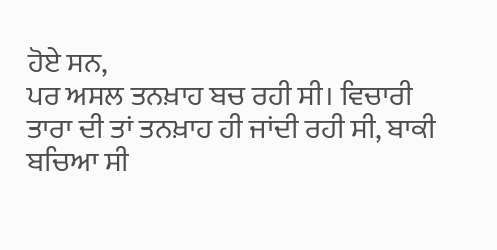ਹੋਏ ਸਨ,
ਪਰ ਅਸਲ ਤਨਖ਼ਾਹ ਬਚ ਰਹੀ ਸੀ। ਵਿਚਾਰੀ
ਤਾਰਾ ਦੀ ਤਾਂ ਤਨਖ਼ਾਹ ਹੀ ਜਾਂਦੀ ਰਹੀ ਸੀ, ਬਾਕੀ
ਬਚਿਆ ਸੀ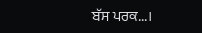ਬੱਸ ਪਰਕ...।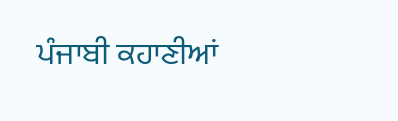ਪੰਜਾਬੀ ਕਹਾਣੀਆਂ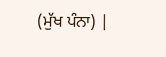(ਮੁੱਖ ਪੰਨਾ) |